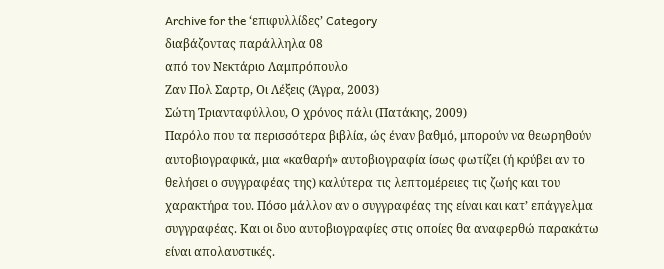Archive for the ‘επιφυλλίδες’ Category
διαβάζοντας παράλληλα 08
από τον Νεκτάριο Λαμπρόπουλο
Ζαν Πολ Σαρτρ, Οι Λέξεις (Άγρα, 2003)
Σώτη Τριανταφύλλου, Ο χρόνος πάλι (Πατάκης, 2009)
Παρόλο που τα περισσότερα βιβλία, ώς έναν βαθμό, μπορούν να θεωρηθούν αυτοβιογραφικά, μια «καθαρή» αυτοβιογραφία ίσως φωτίζει (ή κρύβει αν το θελήσει ο συγγραφέας της) καλύτερα τις λεπτομέρειες τις ζωής και του χαρακτήρα του. Πόσο μάλλον αν ο συγγραφέας της είναι και κατ’ επάγγελμα συγγραφέας. Και οι δυο αυτοβιογραφίες στις οποίες θα αναφερθώ παρακάτω είναι απολαυστικές.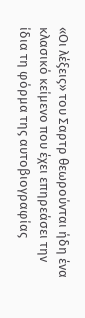«Οι λέξεις» του Σαρτρ θεωρούνται ήδη ένα κλασικό κείμενο που έχει επηρεάσει την ίδια τη φόρμα της αυτοβιογραφίας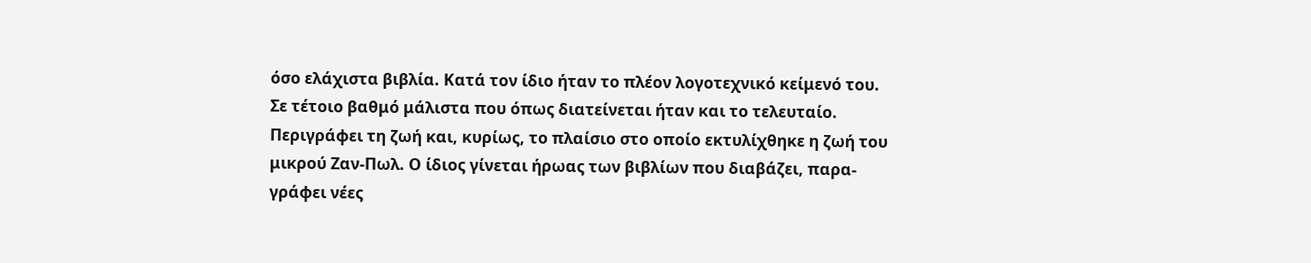όσο ελάχιστα βιβλία. Κατά τον ίδιο ήταν το πλέον λογοτεχνικό κείμενό του. Σε τέτοιο βαθμό μάλιστα που όπως διατείνεται ήταν και το τελευταίο.
Περιγράφει τη ζωή και, κυρίως, το πλαίσιο στο οποίο εκτυλίχθηκε η ζωή του μικρού Ζαν-Πωλ. Ο ίδιος γίνεται ήρωας των βιβλίων που διαβάζει, παρα-γράφει νέες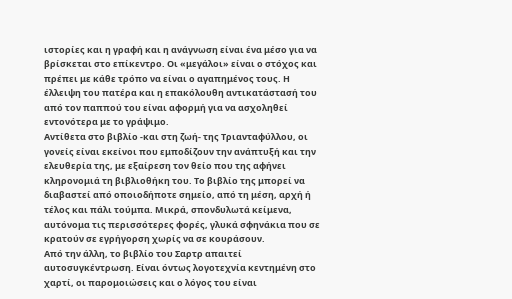ιστορίες και η γραφή και η ανάγνωση είναι ένα μέσο για να βρίσκεται στο επίκεντρο. Οι «μεγάλοι» είναι ο στόχος και πρέπει με κάθε τρόπο να είναι ο αγαπημένος τους. Η έλλειψη του πατέρα και η επακόλουθη αντικατάστασή του από τον παππού του είναι αφορμή για να ασχοληθεί εντονότερα με το γράψιμο.
Αντίθετα στο βιβλίο -και στη ζωή- της Τριανταφύλλου, οι γονείς είναι εκείνοι που εμποδίζουν την ανάπτυξή και την ελευθερία της, με εξαίρεση τον θείο που της αφήνει κληρονομιά τη βιβλιοθήκη του. Το βιβλίο της μπορεί να διαβαστεί από οποιοδήποτε σημείο, από τη μέση, αρχή ή τέλος και πάλι τούμπα. Μικρά, σπονδυλωτά κείμενα, αυτόνομα τις περισσότερες φορές, γλυκά σφηνάκια που σε κρατούν σε εγρήγορση χωρίς να σε κουράσουν.
Από την άλλη, το βιβλίο του Σαρτρ απαιτεί αυτοσυγκέντρωση. Είναι όντως λογοτεχνία κεντημένη στο χαρτί, οι παρομοιώσεις και ο λόγος του είναι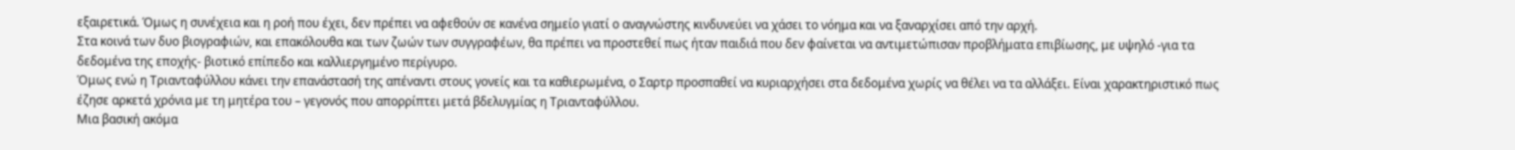εξαιρετικά. Όμως η συνέχεια και η ροή που έχει, δεν πρέπει να αφεθούν σε κανένα σημείο γιατί ο αναγνώστης κινδυνεύει να χάσει το νόημα και να ξαναρχίσει από την αρχή.
Στα κοινά των δυο βιογραφιών, και επακόλουθα και των ζωών των συγγραφέων, θα πρέπει να προστεθεί πως ήταν παιδιά που δεν φαίνεται να αντιμετώπισαν προβλήματα επιβίωσης, με υψηλό -για τα δεδομένα της εποχής- βιοτικό επίπεδο και καλλιεργημένο περίγυρο.
Όμως ενώ η Τριανταφύλλου κάνει την επανάστασή της απέναντι στους γονείς και τα καθιερωμένα, ο Σαρτρ προσπαθεί να κυριαρχήσει στα δεδομένα χωρίς να θέλει να τα αλλάξει. Είναι χαρακτηριστικό πως έζησε αρκετά χρόνια με τη μητέρα του – γεγονός που απορρίπτει μετά βδελυγμίας η Τριανταφύλλου.
Μια βασική ακόμα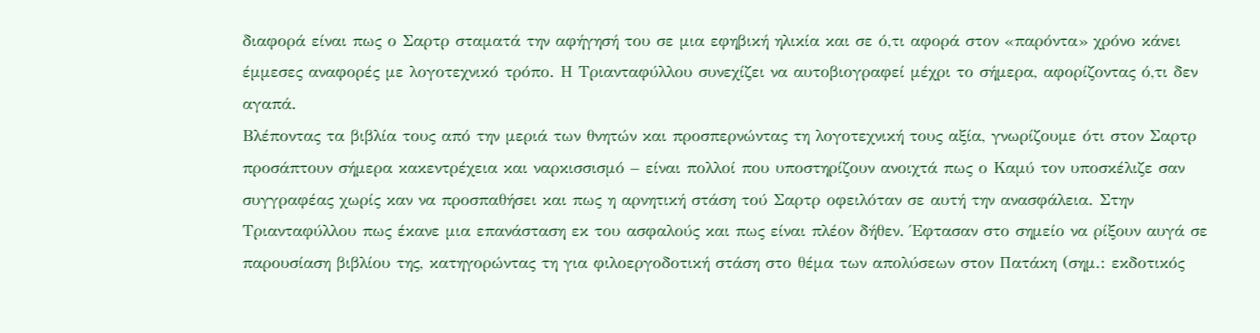διαφορά είναι πως ο Σαρτρ σταματά την αφήγησή του σε μια εφηβική ηλικία και σε ό,τι αφορά στον «παρόντα» χρόνο κάνει έμμεσες αναφορές με λογοτεχνικό τρόπο. Η Τριανταφύλλου συνεχίζει να αυτοβιογραφεί μέχρι το σήμερα, αφορίζοντας ό,τι δεν αγαπά.
Βλέποντας τα βιβλία τους από την μεριά των θνητών και προσπερνώντας τη λογοτεχνική τους αξία, γνωρίζουμε ότι στον Σαρτρ προσάπτουν σήμερα κακεντρέχεια και ναρκισσισμό – είναι πολλοί που υποστηρίζουν ανοιχτά πως ο Καμύ τον υποσκέλιζε σαν συγγραφέας χωρίς καν να προσπαθήσει και πως η αρνητική στάση τού Σαρτρ οφειλόταν σε αυτή την ανασφάλεια. Στην Τριανταφύλλου πως έκανε μια επανάσταση εκ του ασφαλούς και πως είναι πλέον δήθεν. Έφτασαν στο σημείο να ρίξουν αυγά σε παρουσίαση βιβλίου της, κατηγορώντας τη για φιλοεργοδοτική στάση στο θέμα των απολύσεων στον Πατάκη (σημ.: εκδοτικός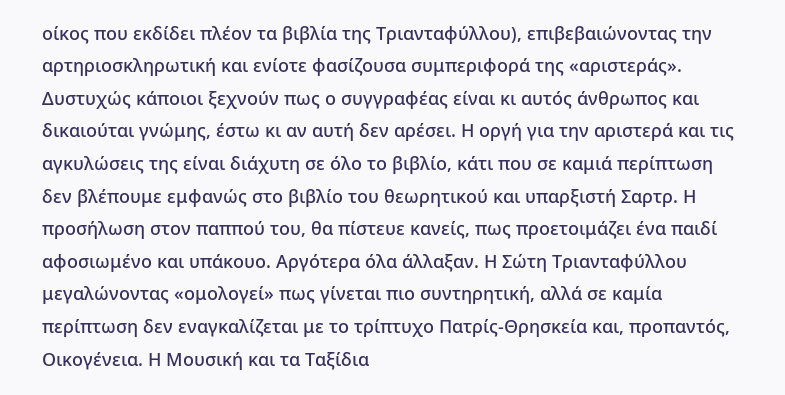οίκος που εκδίδει πλέον τα βιβλία της Τριανταφύλλου), επιβεβαιώνοντας την αρτηριοσκληρωτική και ενίοτε φασίζουσα συμπεριφορά της «αριστεράς».
Δυστυχώς κάποιοι ξεχνούν πως ο συγγραφέας είναι κι αυτός άνθρωπος και δικαιούται γνώμης, έστω κι αν αυτή δεν αρέσει. Η οργή για την αριστερά και τις αγκυλώσεις της είναι διάχυτη σε όλο το βιβλίο, κάτι που σε καμιά περίπτωση δεν βλέπουμε εμφανώς στο βιβλίο του θεωρητικού και υπαρξιστή Σαρτρ. Η προσήλωση στον παππού του, θα πίστευε κανείς, πως προετοιμάζει ένα παιδί αφοσιωμένο και υπάκουο. Αργότερα όλα άλλαξαν. Η Σώτη Τριανταφύλλου μεγαλώνοντας «ομολογεί» πως γίνεται πιο συντηρητική, αλλά σε καμία περίπτωση δεν εναγκαλίζεται με το τρίπτυχο Πατρίς-Θρησκεία και, προπαντός, Οικογένεια. Η Μουσική και τα Ταξίδια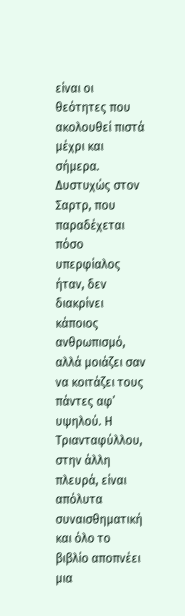είναι οι θεότητες που ακολουθεί πιστά μέχρι και σήμερα.
Δυστυχώς στον Σαρτρ, που παραδέχεται πόσο υπερφίαλος ήταν, δεν διακρίνει κάποιος ανθρωπισμό, αλλά μοιάζει σαν να κοιτάζει τους πάντες αφ’ υψηλού. Η Τριανταφύλλου, στην άλλη πλευρά, είναι απόλυτα συναισθηματική και όλο το βιβλίο αποπνέει μια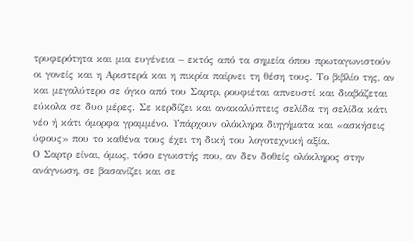τρυφερότητα και μια ευγένεια – εκτός από τα σημεία όπου πρωταγωνιστούν οι γονείς και η Αριστερά και η πικρία παίρνει τη θέση τους. Το βιβλίο της, αν και μεγαλύτερο σε όγκο από του Σαρτρ, ρουφιέται απνευστί και διαβάζεται εύκολα σε δυο μέρες. Σε κερδίζει και ανακαλύπτεις σελίδα τη σελίδα κάτι νέο ή κάτι όμορφα γραμμένο. Υπάρχουν ολόκληρα διηγήματα και «ασκήσεις ύφους» που το καθένα τους έχει τη δική του λογοτεχνική αξία.
Ο Σαρτρ είναι, όμως, τόσο εγωιστής που, αν δεν δοθείς ολόκληρος στην ανάγνωση, σε βασανίζει και σε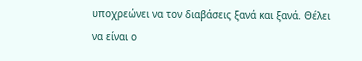υποχρεώνει να τον διαβάσεις ξανά και ξανά. Θέλει να είναι ο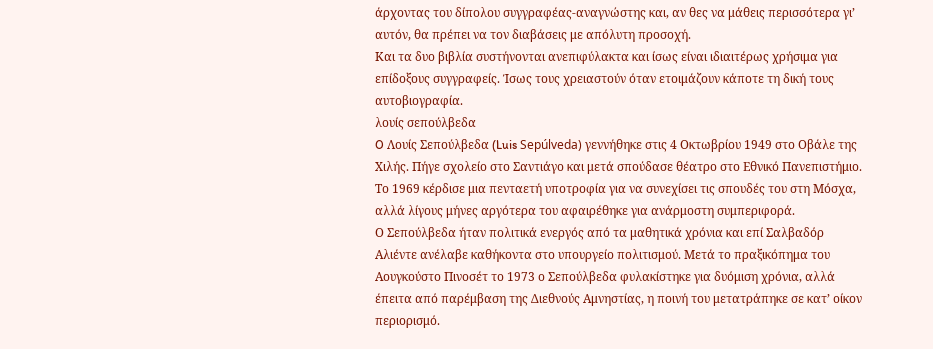άρχοντας του δίπολου συγγραφέας-αναγνώστης και, αν θες να μάθεις περισσότερα γι’ αυτόν, θα πρέπει να τον διαβάσεις με απόλυτη προσοχή.
Και τα δυο βιβλία συστήνονται ανεπιφύλακτα και ίσως είναι ιδιαιτέρως χρήσιμα για επίδοξους συγγραφείς. Ίσως τους χρειαστούν όταν ετοιμάζουν κάποτε τη δική τους αυτοβιογραφία.
λουίς σεπούλβεδα
O Λουίς Σεπούλβεδα (Luis Sepúlveda) γεννήθηκε στις 4 Οκτωβρίου 1949 στο Οβάλε της Χιλής. Πήγε σχολείο στο Σαντιάγο και μετά σπούδασε θέατρο στο Εθνικό Πανεπιστήμιο. Το 1969 κέρδισε μια πενταετή υποτροφία για να συνεχίσει τις σπουδές του στη Μόσχα, αλλά λίγους μήνες αργότερα του αφαιρέθηκε για ανάρμοστη συμπεριφορά.
Ο Σεπούλβεδα ήταν πολιτικά ενεργός από τα μαθητικά χρόνια και επί Σαλβαδόρ Αλιέντε ανέλαβε καθήκοντα στο υπουργείο πολιτισμού. Μετά το πραξικόπημα του Αουγκούστο Πινοσέτ το 1973 ο Σεπούλβεδα φυλακίστηκε για δυόμιση χρόνια, αλλά έπειτα από παρέμβαση της Διεθνούς Αμνηστίας, η ποινή του μετατράπηκε σε κατ’ οίκον περιορισμό.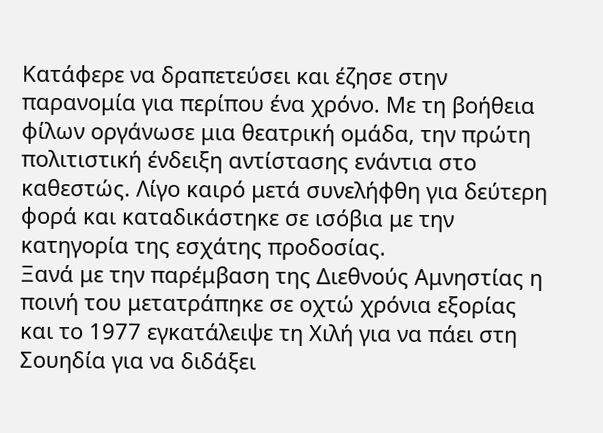Κατάφερε να δραπετεύσει και έζησε στην παρανομία για περίπου ένα χρόνο. Με τη βοήθεια φίλων οργάνωσε μια θεατρική ομάδα, την πρώτη πολιτιστική ένδειξη αντίστασης ενάντια στο καθεστώς. Λίγο καιρό μετά συνελήφθη για δεύτερη φορά και καταδικάστηκε σε ισόβια με την κατηγορία της εσχάτης προδοσίας.
Ξανά με την παρέμβαση της Διεθνούς Αμνηστίας η ποινή του μετατράπηκε σε οχτώ χρόνια εξορίας και το 1977 εγκατάλειψε τη Χιλή για να πάει στη Σουηδία για να διδάξει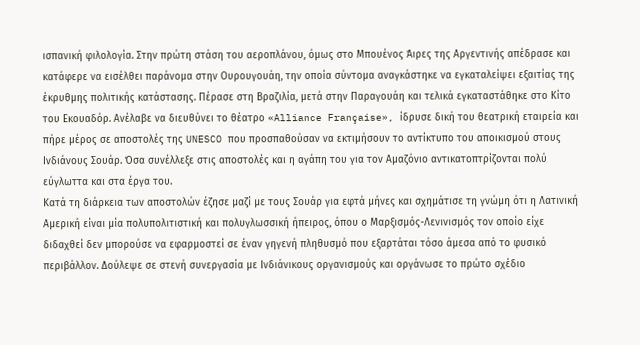ισπανική φιλολογία. Στην πρώτη στάση του αεροπλάνου, όμως στο Μπουένος Άιρες της Αργεντινής απέδρασε και κατάφερε να εισέλθει παράνομα στην Ουρουγουάη, την οποία σύντομα αναγκάστηκε να εγκαταλείψει εξαιτίας της έκρυθμης πολιτικής κατάστασης. Πέρασε στη Βραζιλία, μετά στην Παραγουάη και τελικά εγκαταστάθηκε στο Κίτο του Εκουαδόρ. Ανέλαβε να διευθύνει το θέατρο «Alliance Française», ίδρυσε δική του θεατρική εταιρεία και πήρε μέρος σε αποστολές της UNESCO που προσπαθούσαν να εκτιμήσουν το αντίκτυπο του αποικισμού στους Ινδιάνους Σουάρ. Όσα συνέλλεξε στις αποστολές και η αγάπη του για τον Αμαζόνιο αντικατοπτρίζονται πολύ εύγλωττα και στα έργα του.
Κατά τη διάρκεια των αποστολών έζησε μαζί με τους Σουάρ για εφτά μήνες και σχημάτισε τη γνώμη ότι η Λατινική Αμερική είναι μία πολυπολιτιστική και πολυγλωσσική ήπειρος, όπου ο Μαρξισμός-Λενινισμός τον οποίο είχε διδαχθεί δεν μπορούσε να εφαρμοστεί σε έναν γηγενή πληθυσμό που εξαρτάται τόσο άμεσα από το φυσικό περιβάλλον. Δούλεψε σε στενή συνεργασία με Ινδιάνικους οργανισμούς και οργάνωσε το πρώτο σχέδιο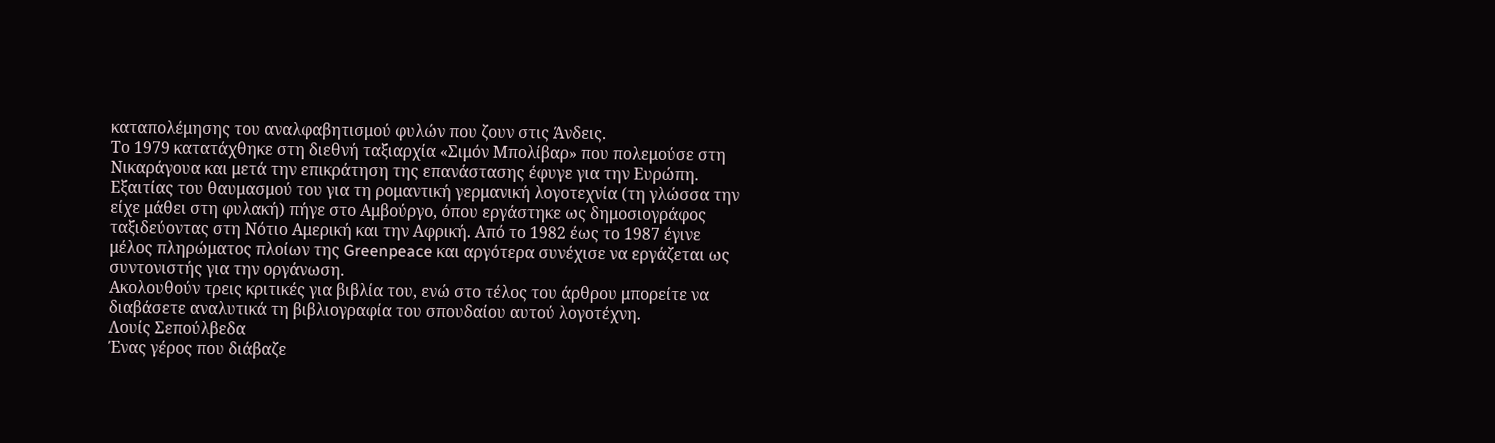καταπολέμησης του αναλφαβητισμού φυλών που ζουν στις Άνδεις.
Το 1979 κατατάχθηκε στη διεθνή ταξιαρχία «Σιμόν Μπολίβαρ» που πολεμούσε στη Νικαράγουα και μετά την επικράτηση της επανάστασης έφυγε για την Ευρώπη. Εξαιτίας του θαυμασμού του για τη ρομαντική γερμανική λογοτεχνία (τη γλώσσα την είχε μάθει στη φυλακή) πήγε στο Αμβούργο, όπου εργάστηκε ως δημοσιογράφος ταξιδεύοντας στη Νότιο Αμερική και την Αφρική. Από το 1982 έως το 1987 έγινε μέλος πληρώματος πλοίων της Greenpeace και αργότερα συνέχισε να εργάζεται ως συντονιστής για την οργάνωση.
Ακολουθούν τρεις κριτικές για βιβλία του, ενώ στο τέλος του άρθρου μπορείτε να διαβάσετε αναλυτικά τη βιβλιογραφία του σπουδαίου αυτού λογοτέχνη.
Λουίς Σεπούλβεδα
Ένας γέρος που διάβαζε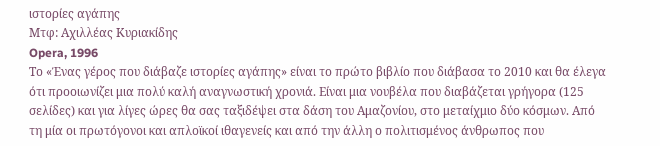ιστορίες αγάπης
Μτφ: Αχιλλέας Κυριακίδης
Opera, 1996
Το «Ένας γέρος που διάβαζε ιστορίες αγάπης» είναι το πρώτο βιβλίο που διάβασα το 2010 και θα έλεγα ότι προοιωνίζει μια πολύ καλή αναγνωστική χρονιά. Είναι μια νουβέλα που διαβάζεται γρήγορα (125 σελίδες) και για λίγες ώρες θα σας ταξιδέψει στα δάση του Αμαζονίου, στο μεταίχμιο δύο κόσμων. Από τη μία οι πρωτόγονοι και απλοϊκοί ιθαγενείς και από την άλλη ο πολιτισμένος άνθρωπος που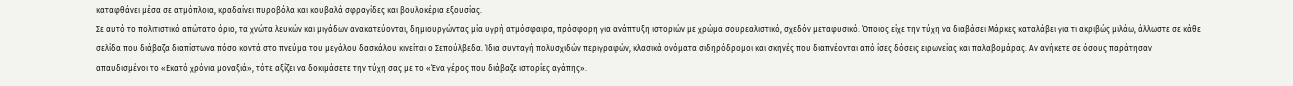καταφθάνει μέσα σε ατμόπλοια, κραδαίνει πυροβόλα και κουβαλά σφραγίδες και βουλοκέρια εξουσίας.
Σε αυτό το πολιτιστικό απώτατο όριο, τα χνώτα λευκών και μιγάδων ανακατεύονται, δημιουργώντας μία υγρή ατμόσφαιρα, πρόσφορη για ανάπτυξη ιστοριών με χρώμα σουρεαλιστικό, σχεδόν μεταφυσικό. Όποιος είχε την τύχη να διαβάσει Μάρκες καταλάβει για τι ακριβώς μιλάω, άλλωστε σε κάθε σελίδα που διάβαζα διαπίστωνα πόσο κοντά στο πνεύμα του μεγάλου δασκάλου κινείται ο Σεπούλβεδα. Ίδια συνταγή πολυσχιδών περιγραφών, κλασικά ονόματα σιδηρόδρομοι και σκηνές που διαπνέονται από ίσες δόσεις ειρωνείας και παλαβομάρας. Αν ανήκετε σε όσους παράτησαν απαυδισμένοι το «Εκατό χρόνια μοναξιά», τότε αξίζει να δοκιμάσετε την τύχη σας με το «Ένα γέρος που διάβαζε ιστορίες αγάπης».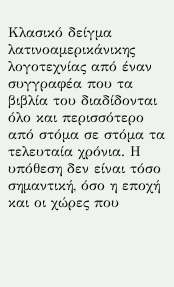Κλασικό δείγμα λατινοαμερικάνικης λογοτεχνίας από έναν συγγραφέα που τα βιβλία του διαδίδονται όλο και περισσότερο από στόμα σε στόμα τα τελευταία χρόνια. Η υπόθεση δεν είναι τόσο σημαντική, όσο η εποχή και οι χώρες που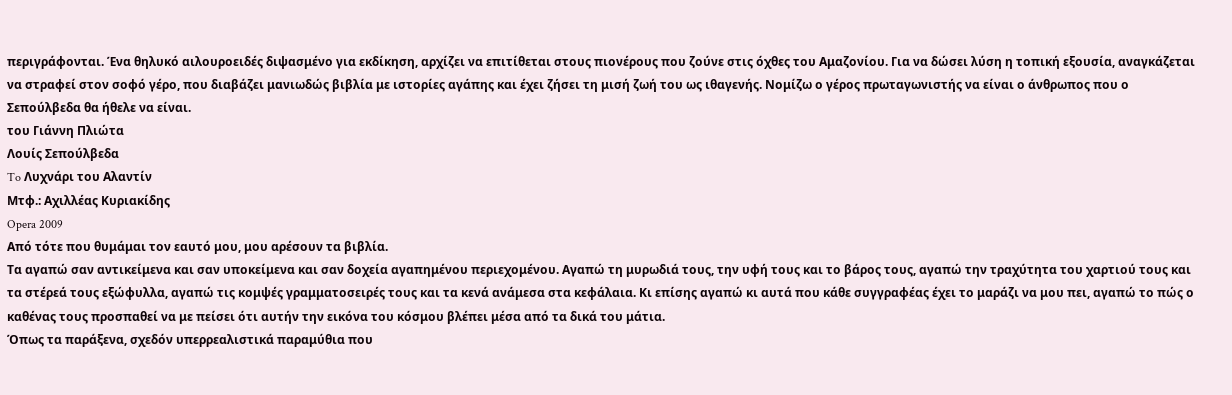περιγράφονται. Ένα θηλυκό αιλουροειδές διψασμένο για εκδίκηση, αρχίζει να επιτίθεται στους πιονέρους που ζούνε στις όχθες του Αμαζονίου. Για να δώσει λύση η τοπική εξουσία, αναγκάζεται να στραφεί στον σοφό γέρο, που διαβάζει μανιωδώς βιβλία με ιστορίες αγάπης και έχει ζήσει τη μισή ζωή του ως ιθαγενής. Νομίζω ο γέρος πρωταγωνιστής να είναι ο άνθρωπος που ο Σεπούλβεδα θα ήθελε να είναι.
του Γιάννη Πλιώτα
Λουίς Σεπούλβεδα
To Λυχνάρι του Αλαντίν
Μτφ.: Αχιλλέας Κυριακίδης
Opera 2009
Από τότε που θυμάμαι τον εαυτό μου, μου αρέσουν τα βιβλία.
Τα αγαπώ σαν αντικείμενα και σαν υποκείμενα και σαν δοχεία αγαπημένου περιεχομένου. Αγαπώ τη μυρωδιά τους, την υφή τους και το βάρος τους, αγαπώ την τραχύτητα του χαρτιού τους και τα στέρεά τους εξώφυλλα, αγαπώ τις κομψές γραμματοσειρές τους και τα κενά ανάμεσα στα κεφάλαια. Κι επίσης αγαπώ κι αυτά που κάθε συγγραφέας έχει το μαράζι να μου πει, αγαπώ το πώς ο καθένας τους προσπαθεί να με πείσει ότι αυτήν την εικόνα του κόσμου βλέπει μέσα από τα δικά του μάτια.
Όπως τα παράξενα, σχεδόν υπερρεαλιστικά παραμύθια που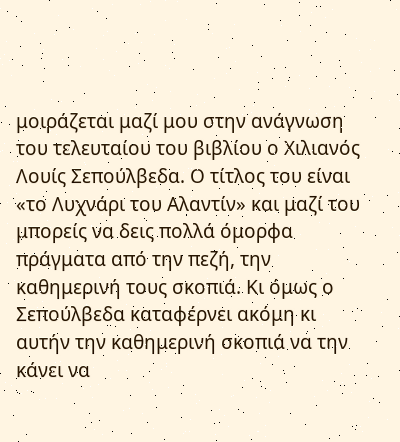μοιράζεται μαζί μου στην ανάγνωση του τελευταίου του βιβλίου ο Χιλιανός Λουίς Σεπούλβεδα. Ο τίτλος του είναι «το Λυχνάρι του Αλαντίν» και μαζί του μπορείς να δεις πολλά όμορφα πράγματα από την πεζή, την καθημερινή τους σκοπιά. Κι όμως ο Σεπούλβεδα καταφέρνει ακόμη κι αυτήν την καθημερινή σκοπιά να την κάνει να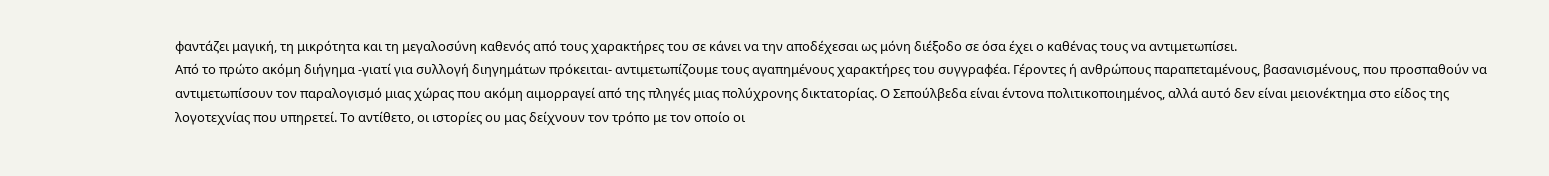φαντάζει μαγική, τη μικρότητα και τη μεγαλοσύνη καθενός από τους χαρακτήρες του σε κάνει να την αποδέχεσαι ως μόνη διέξοδο σε όσα έχει ο καθένας τους να αντιμετωπίσει.
Από το πρώτο ακόμη διήγημα -γιατί για συλλογή διηγημάτων πρόκειται- αντιμετωπίζουμε τους αγαπημένους χαρακτήρες του συγγραφέα. Γέροντες ή ανθρώπους παραπεταμένους, βασανισμένους, που προσπαθούν να αντιμετωπίσουν τον παραλογισμό μιας χώρας που ακόμη αιμορραγεί από της πληγές μιας πολύχρονης δικτατορίας. Ο Σεπούλβεδα είναι έντονα πολιτικοποιημένος, αλλά αυτό δεν είναι μειονέκτημα στο είδος της λογοτεχνίας που υπηρετεί. Το αντίθετο, οι ιστορίες ου μας δείχνουν τον τρόπο με τον οποίο οι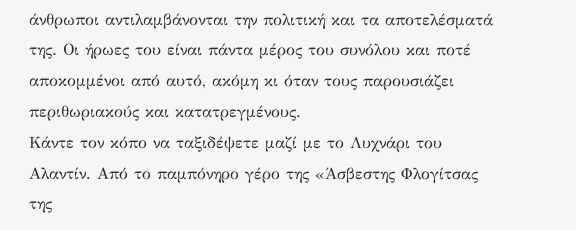άνθρωποι αντιλαμβάνονται την πολιτική και τα αποτελέσματά της. Οι ήρωες του είναι πάντα μέρος του συνόλου και ποτέ αποκομμένοι από αυτό, ακόμη κι όταν τους παρουσιάζει περιθωριακούς και κατατρεγμένους.
Κάντε τον κόπο να ταξιδέψετε μαζί με το Λυχνάρι του Αλαντίν. Από το παμπόνηρο γέρο της «Άσβεστης Φλογίτσας της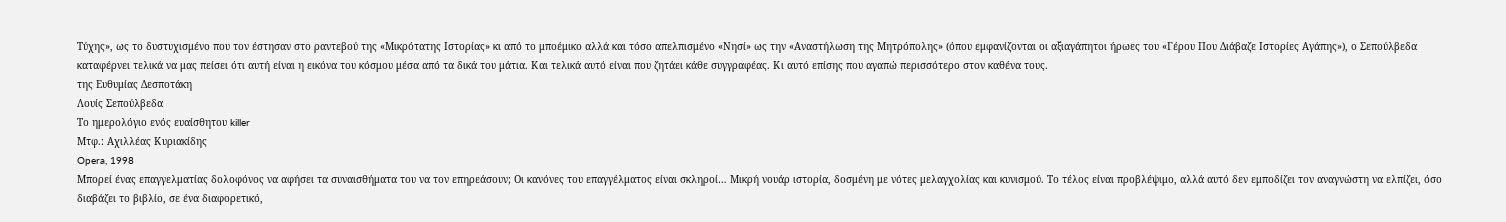Τύχης», ως το δυστυχισμένο που τον έστησαν στο ραντεβού της «Μικρότατης Ιστορίας» κι από το μποέμικο αλλά και τόσο απελπισμένο «Νησί» ως την «Αναστήλωση της Μητρόπολης» (όπου εμφανίζονται οι αξιαγάπητοι ήρωες του «Γέρου Που Διάβαζε Ιστορίες Αγάπης»), ο Σεπούλβεδα καταφέρνει τελικά να μας πείσει ότι αυτή είναι η εικόνα του κόσμου μέσα από τα δικά του μάτια. Και τελικά αυτό είναι που ζητάει κάθε συγγραφέας. Κι αυτό επίσης που αγαπώ περισσότερο στον καθένα τους.
της Ευθυμίας Δεσποτάκη
Λουίς Σεπούλβεδα
Το ημερολόγιο ενός ευαίσθητου killer
Μτφ.: Αχιλλέας Κυριακίδης
Opera, 1998
Μπορεί ένας επαγγελματίας δολοφόνος να αφήσει τα συναισθήματα του να τον επηρεάσουν; Οι κανόνες του επαγγέλματος είναι σκληροί… Μικρή νουάρ ιστορία, δοσμένη με νότες μελαγχολίας και κυνισμού. Το τέλος είναι προβλέψιμο, αλλά αυτό δεν εμποδίζει τον αναγνώστη να ελπίζει, όσο διαβάζει το βιβλίο, σε ένα διαφορετικό,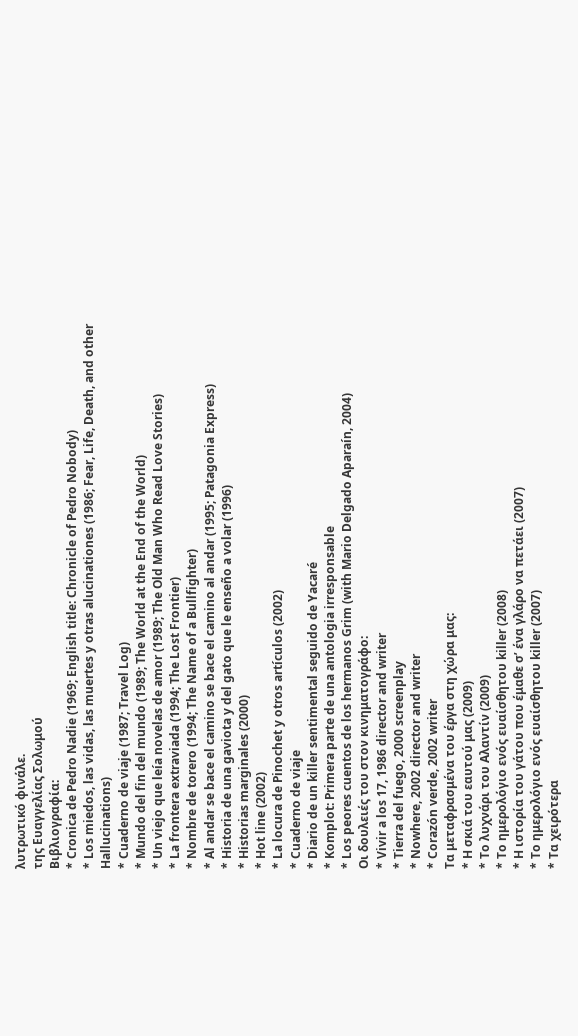λυτρωτικό φινάλε.
της Ευαγγελίας Σολωμού
Βιβλιογραφία:
* Cronica de Pedro Nadie (1969; English title: Chronicle of Pedro Nobody)
* Los miedos, las vidas, las muertes y otras alucinationes (1986; Fear, Life, Death, and other Hallucinations)
* Cuaderno de viaje (1987; Travel Log)
* Mundo del fin del mundo (1989; The World at the End of the World)
* Un viejo que leía novelas de amor (1989; The Old Man Who Read Love Stories)
* La frontera extraviada (1994; The Lost Frontier)
* Nombre de torero (1994; The Name of a Bullfighter)
* Al andar se bace el camino se bace el camino al andar (1995; Patagonia Express)
* Historia de una gaviota y del gato que le enseño a volar (1996)
* Historias marginales (2000)
* Hot line (2002)
* La locura de Pinochet y otros artículos (2002)
* Cuaderno de viaje
* Diario de un killer sentimental seguido de Yacaré
* Komplot: Primera parte de una antologia irresponsable
* Los peores cuentos de los hermanos Grim (with Mario Delgado Aparaín, 2004)
Οι δουλειές του στον κινηματογράφο:
* Vivir a los 17, 1986 director and writer
* Tierra del fuego, 2000 screenplay
* Nowhere, 2002 director and writer
* Corazón verde, 2002 writer
Τα μεταφρασμένα του έργα στη χώρα μας:
* Η σκιά του εαυτού μας (2009)
* Το λυχνάρι του Αλαντίν (2009)
* Το ημερολόγιο ενός ευαίσθητου killer (2008)
* Η ιστορία του γάτου που έμαθε σ’ ένα γλάρο να πετάει (2007)
* Το ημερολόγιο ενός ευαίσθητου killer (2007)
* Τα χειρότερα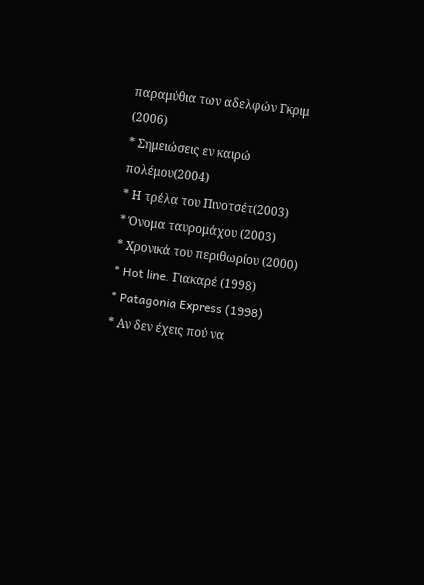παραμύθια των αδελφών Γκριμ (2006)
* Σημειώσεις εν καιρώ πολέμου(2004)
* Η τρέλα του Πινοτσέτ(2003)
* Όνομα ταυρομάχου (2003)
* Χρονικά του περιθωρίου (2000)
* Hot line. Γιακαρέ (1998)
* Patagonia Express (1998)
* Αν δεν έχεις πού να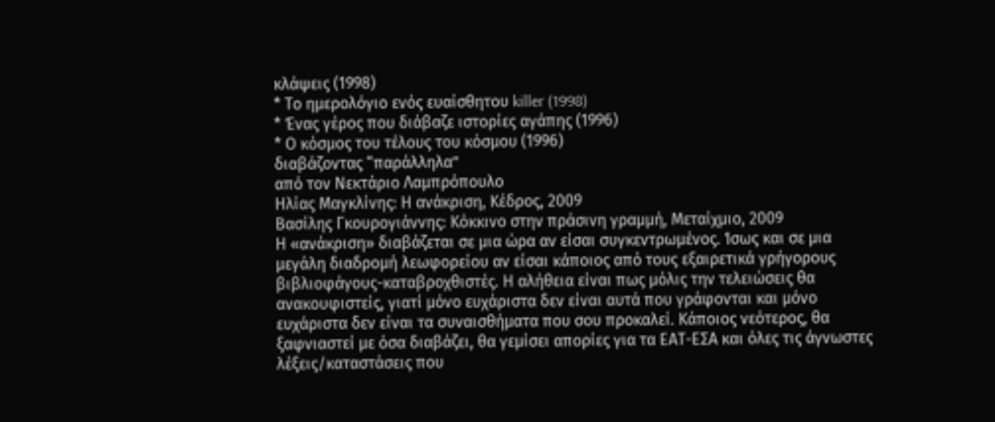κλάψεις (1998)
* Το ημερολόγιο ενός ευαίσθητου killer (1998)
* Ένας γέρος που διάβαζε ιστορίες αγάπης (1996)
* Ο κόσμος του τέλους του κόσμου (1996)
διαβάζοντας “παράλληλα”
από τον Νεκτάριο Λαμπρόπουλο
Ηλίας Μαγκλίνης: Η ανάκριση, Κέδρος, 2009
Βασίλης Γκουρογιάννης: Κόκκινο στην πράσινη γραμμή, Μεταίχμιο, 2009
Η «ανάκριση» διαβάζεται σε μια ώρα αν είσαι συγκεντρωμένος. Ίσως και σε μια μεγάλη διαδρομή λεωφορείου αν είσαι κάποιος από τους εξαιρετικά γρήγορους βιβλιοφάγους-καταβροχθιστές. Η αλήθεια είναι πως μόλις την τελειώσεις θα ανακουφιστείς, γιατί μόνο ευχάριστα δεν είναι αυτά που γράφονται και μόνο ευχάριστα δεν είναι τα συναισθήματα που σου προκαλεί. Κάποιος νεότερος, θα ξαφνιαστεί με όσα διαβάζει, θα γεμίσει απορίες για τα ΕΑΤ-ΕΣΑ και όλες τις άγνωστες λέξεις/καταστάσεις που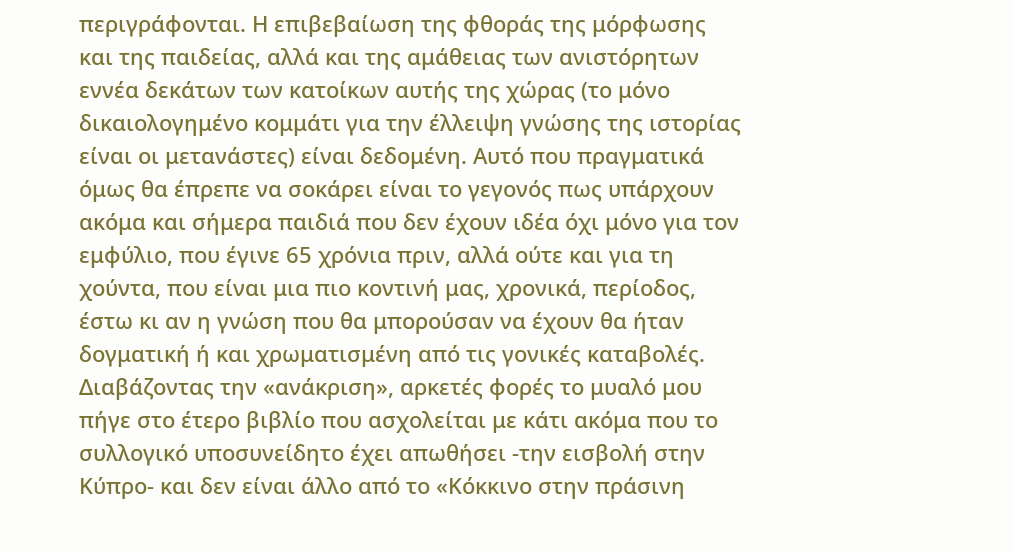περιγράφονται. Η επιβεβαίωση της φθοράς της μόρφωσης και της παιδείας, αλλά και της αμάθειας των ανιστόρητων εννέα δεκάτων των κατοίκων αυτής της χώρας (το μόνο δικαιολογημένο κομμάτι για την έλλειψη γνώσης της ιστορίας είναι οι μετανάστες) είναι δεδομένη. Αυτό που πραγματικά όμως θα έπρεπε να σοκάρει είναι το γεγονός πως υπάρχουν ακόμα και σήμερα παιδιά που δεν έχουν ιδέα όχι μόνο για τον εμφύλιο, που έγινε 65 χρόνια πριν, αλλά ούτε και για τη χούντα, που είναι μια πιο κοντινή μας, χρονικά, περίοδος, έστω κι αν η γνώση που θα μπορούσαν να έχουν θα ήταν δογματική ή και χρωματισμένη από τις γονικές καταβολές.
Διαβάζοντας την «ανάκριση», αρκετές φορές το μυαλό μου πήγε στο έτερο βιβλίο που ασχολείται με κάτι ακόμα που το συλλογικό υποσυνείδητο έχει απωθήσει -την εισβολή στην Κύπρο- και δεν είναι άλλο από το «Κόκκινο στην πράσινη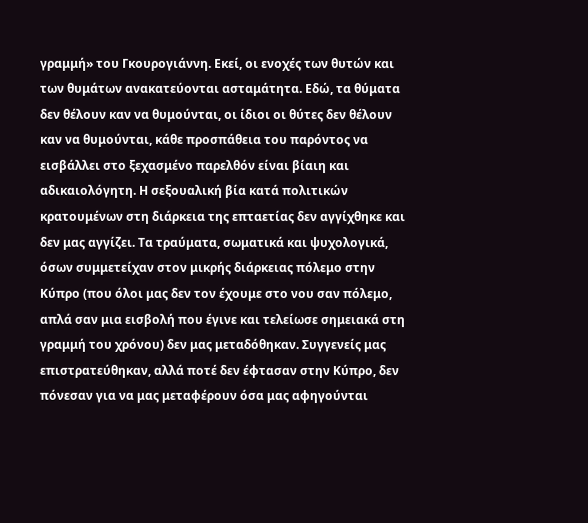γραμμή» του Γκουρογιάννη. Εκεί, οι ενοχές των θυτών και των θυμάτων ανακατεύονται ασταμάτητα. Εδώ, τα θύματα δεν θέλουν καν να θυμούνται, οι ίδιοι οι θύτες δεν θέλουν καν να θυμούνται, κάθε προσπάθεια του παρόντος να εισβάλλει στο ξεχασμένο παρελθόν είναι βίαιη και αδικαιολόγητη. Η σεξουαλική βία κατά πολιτικών κρατουμένων στη διάρκεια της επταετίας δεν αγγίχθηκε και δεν μας αγγίζει. Τα τραύματα, σωματικά και ψυχολογικά, όσων συμμετείχαν στον μικρής διάρκειας πόλεμο στην Κύπρο (που όλοι μας δεν τον έχουμε στο νου σαν πόλεμο, απλά σαν μια εισβολή που έγινε και τελείωσε σημειακά στη γραμμή του χρόνου) δεν μας μεταδόθηκαν. Συγγενείς μας επιστρατεύθηκαν, αλλά ποτέ δεν έφτασαν στην Κύπρο, δεν πόνεσαν για να μας μεταφέρουν όσα μας αφηγούνται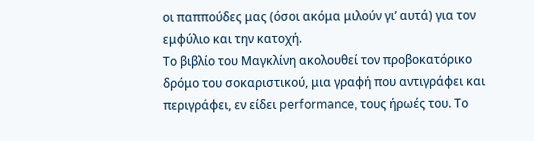οι παππούδες μας (όσοι ακόμα μιλούν γι’ αυτά) για τον εμφύλιο και την κατοχή.
Το βιβλίο του Μαγκλίνη ακολουθεί τον προβοκατόρικο δρόμο του σοκαριστικού, μια γραφή που αντιγράφει και περιγράφει, εν είδει performance, τους ήρωές του. Το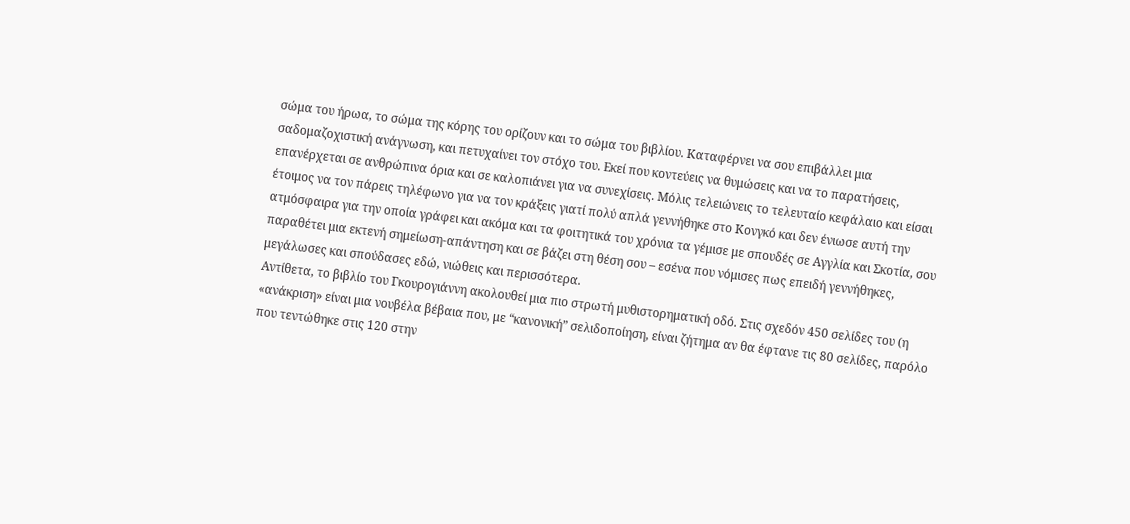σώμα του ήρωα, το σώμα της κόρης του ορίζουν και το σώμα του βιβλίου. Καταφέρνει να σου επιβάλλει μια σαδομαζοχιστική ανάγνωση, και πετυχαίνει τον στόχο του. Εκεί που κοντεύεις να θυμώσεις και να το παρατήσεις, επανέρχεται σε ανθρώπινα όρια και σε καλοπιάνει για να συνεχίσεις. Μόλις τελειώνεις το τελευταίο κεφάλαιο και είσαι έτοιμος να τον πάρεις τηλέφωνο για να τον κράξεις γιατί πολύ απλά γεννήθηκε στο Κονγκό και δεν ένιωσε αυτή την ατμόσφαιρα για την οποία γράφει και ακόμα και τα φοιτητικά του χρόνια τα γέμισε με σπουδές σε Αγγλία και Σκοτία, σου παραθέτει μια εκτενή σημείωση-απάντηση και σε βάζει στη θέση σου – εσένα που νόμισες πως επειδή γεννήθηκες, μεγάλωσες και σπούδασες εδώ, νιώθεις και περισσότερα.
Αντίθετα, το βιβλίο του Γκουρογιάννη ακολουθεί μια πιο στρωτή μυθιστορηματική οδό. Στις σχεδόν 450 σελίδες του (η «ανάκριση» είναι μια νουβέλα βέβαια που, με “κανονική” σελιδοποίηση, είναι ζήτημα αν θα έφτανε τις 80 σελίδες, παρόλο που τεντώθηκε στις 120 στην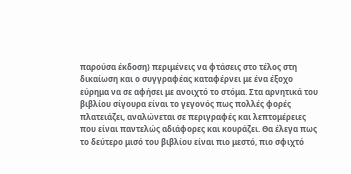παρούσα έκδοση) περιμένεις να φτάσεις στο τέλος στη δικαίωση και ο συγγραφέας καταφέρνει με ένα έξοχο εύρημα να σε αφήσει με ανοιχτό το στόμα. Στα αρνητικά του βιβλίου σίγουρα είναι το γεγονός πως πολλές φορές πλατειάζει, αναλώνεται σε περιγραφές και λεπτομέρειες που είναι παντελώς αδιάφορες και κουράζει. Θα έλεγα πως το δεύτερο μισό του βιβλίου είναι πιο μεστό, πιο σφιχτό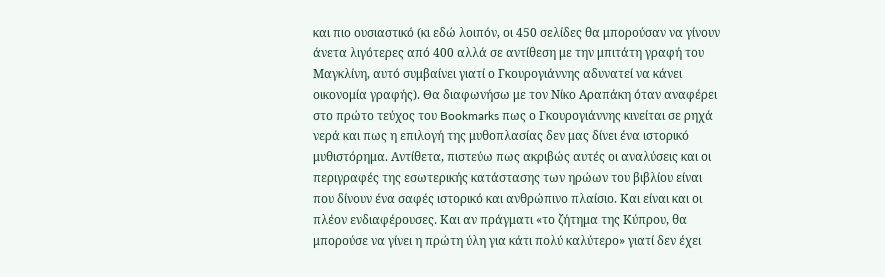και πιο ουσιαστικό (κι εδώ λοιπόν, οι 450 σελίδες θα μπορούσαν να γίνουν άνετα λιγότερες από 400 αλλά σε αντίθεση με την μπιτάτη γραφή του Μαγκλίνη, αυτό συμβαίνει γιατί ο Γκουρογιάννης αδυνατεί να κάνει οικονομία γραφής). Θα διαφωνήσω με τον Νίκο Αραπάκη όταν αναφέρει στο πρώτο τεύχος του Bookmarks πως ο Γκουρογιάννης κινείται σε ρηχά νερά και πως η επιλογή της μυθοπλασίας δεν μας δίνει ένα ιστορικό μυθιστόρημα. Αντίθετα, πιστεύω πως ακριβώς αυτές οι αναλύσεις και οι περιγραφές της εσωτερικής κατάστασης των ηρώων του βιβλίου είναι που δίνουν ένα σαφές ιστορικό και ανθρώπινο πλαίσιο. Και είναι και οι πλέον ενδιαφέρουσες. Και αν πράγματι «το ζήτημα της Κύπρου, θα μπορούσε να γίνει η πρώτη ύλη για κάτι πολύ καλύτερο» γιατί δεν έχει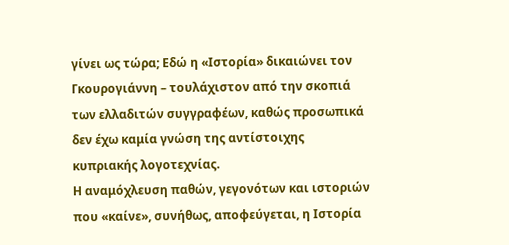γίνει ως τώρα; Εδώ η «Ιστορία» δικαιώνει τον Γκουρογιάννη – τουλάχιστον από την σκοπιά των ελλαδιτών συγγραφέων, καθώς προσωπικά δεν έχω καμία γνώση της αντίστοιχης κυπριακής λογοτεχνίας.
Η αναμόχλευση παθών, γεγονότων και ιστοριών που «καίνε», συνήθως, αποφεύγεται, η Ιστορία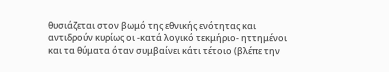θυσιάζεται στον βωμό της εθνικής ενότητας και αντιδρούν κυρίως οι -κατά λογικό τεκμήριο- ηττημένοι και τα θύματα όταν συμβαίνει κάτι τέτοιο (βλέπε την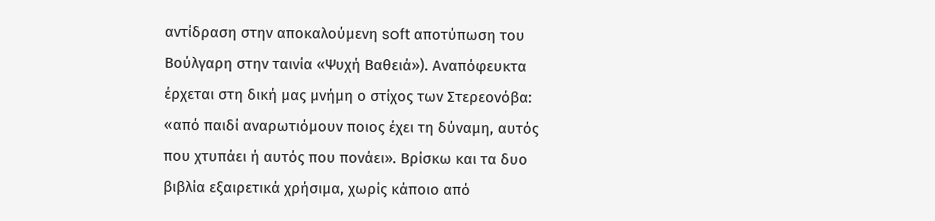αντίδραση στην αποκαλούμενη soft αποτύπωση του Βούλγαρη στην ταινία «Ψυχή Βαθειά»). Αναπόφευκτα έρχεται στη δική μας μνήμη ο στίχος των Στερεονόβα: «από παιδί αναρωτιόμουν ποιος έχει τη δύναμη, αυτός που χτυπάει ή αυτός που πονάει». Βρίσκω και τα δυο βιβλία εξαιρετικά χρήσιμα, χωρίς κάποιο από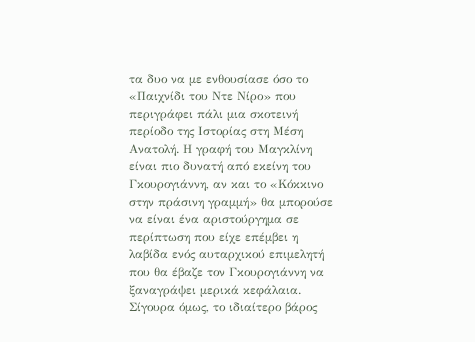τα δυο να με ενθουσίασε όσο το «Παιχνίδι του Ντε Νίρο» που περιγράφει πάλι μια σκοτεινή περίοδο της Ιστορίας στη Μέση Ανατολή. Η γραφή του Μαγκλίνη είναι πιο δυνατή από εκείνη του Γκουρογιάννη, αν και το «Κόκκινο στην πράσινη γραμμή» θα μπορούσε να είναι ένα αριστούργημα σε περίπτωση που είχε επέμβει η λαβίδα ενός αυταρχικού επιμελητή που θα έβαζε τον Γκουρογιάννη να ξαναγράψει μερικά κεφάλαια. Σίγουρα όμως, το ιδιαίτερο βάρος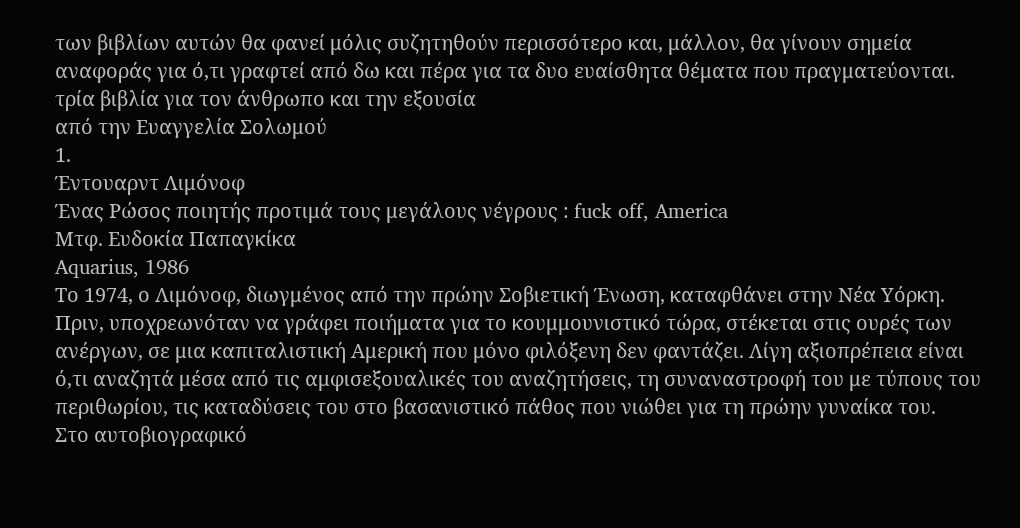των βιβλίων αυτών θα φανεί μόλις συζητηθούν περισσότερο και, μάλλον, θα γίνουν σημεία αναφοράς για ό,τι γραφτεί από δω και πέρα για τα δυο ευαίσθητα θέματα που πραγματεύονται.
τρία βιβλία για τον άνθρωπο και την εξουσία
από την Ευαγγελία Σολωμού
1.
Έντουαρντ Λιμόνοφ
Ένας Ρώσος ποιητής προτιμά τους μεγάλους νέγρους : fuck off, America
Μτφ. Ευδοκία Παπαγκίκα
Aquarius, 1986
Το 1974, ο Λιμόνοφ, διωγμένος από την πρώην Σοβιετική Ένωση, καταφθάνει στην Νέα Υόρκη. Πριν, υποχρεωνόταν να γράφει ποιήματα για το κουμμουνιστικό τώρα, στέκεται στις ουρές των ανέργων, σε μια καπιταλιστική Αμερική που μόνο φιλόξενη δεν φαντάζει. Λίγη αξιοπρέπεια είναι ό,τι αναζητά μέσα από τις αμφισεξουαλικές του αναζητήσεις, τη συναναστροφή του με τύπους του περιθωρίου, τις καταδύσεις του στο βασανιστικό πάθος που νιώθει για τη πρώην γυναίκα του.
Στο αυτοβιογραφικό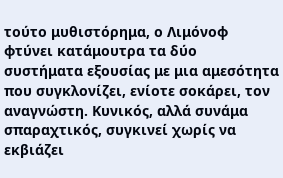τούτο μυθιστόρημα, ο Λιμόνοφ φτύνει κατάμουτρα τα δύο συστήματα εξουσίας με μια αμεσότητα που συγκλονίζει, ενίοτε σοκάρει, τον αναγνώστη. Κυνικός, αλλά συνάμα σπαραχτικός, συγκινεί χωρίς να εκβιάζει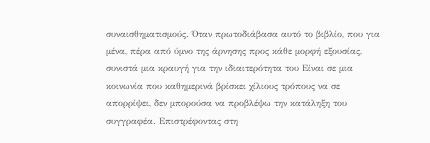συναισθηματισμούς. Όταν πρωτοδιάβασα αυτό το βιβλίο, που για μένα, πέρα από ύμνο της άρνησης προς κάθε μορφή εξουσίας, συνιστά μια κραυγή για την ιδιαιτερότητα του Είναι σε μια κοινωνία που καθημερινά βρίσκει χίλιους τρόπους να σε απορρίψει, δεν μπορούσα να προβλέψω την κατάληξη του συγγραφέα. Επιστρέφοντας στη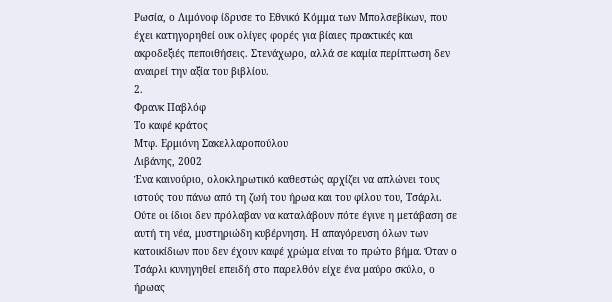Ρωσία, ο Λιμόνοφ ίδρυσε το Εθνικό Κόμμα των Μπολσεβίκων, που έχει κατηγορηθεί ουκ ολίγες φορές για βίαιες πρακτικές και ακροδεξιές πεποιθήσεις. Στενάχωρο, αλλά σε καμία περίπτωση δεν αναιρεί την αξία του βιβλίου.
2.
Φρανκ Παβλόφ
Το καφέ κράτος
Μτφ. Ερμιόνη Σακελλαροπούλου
Λιβάνης, 2002
Ένα καινούριο, ολοκληρωτικό καθεστώς αρχίζει να απλώνει τους ιστούς του πάνω από τη ζωή του ήρωα και του φίλου του, Τσάρλι. Ούτε οι ίδιοι δεν πρόλαβαν να καταλάβουν πότε έγινε η μετάβαση σε αυτή τη νέα, μυστηριώδη κυβέρνηση. Η απαγόρευση όλων των κατοικίδιων που δεν έχουν καφέ χρώμα είναι το πρώτο βήμα. Όταν ο Τσάρλι κυνηγηθεί επειδή στο παρελθόν είχε ένα μαύρο σκύλο, ο ήρωας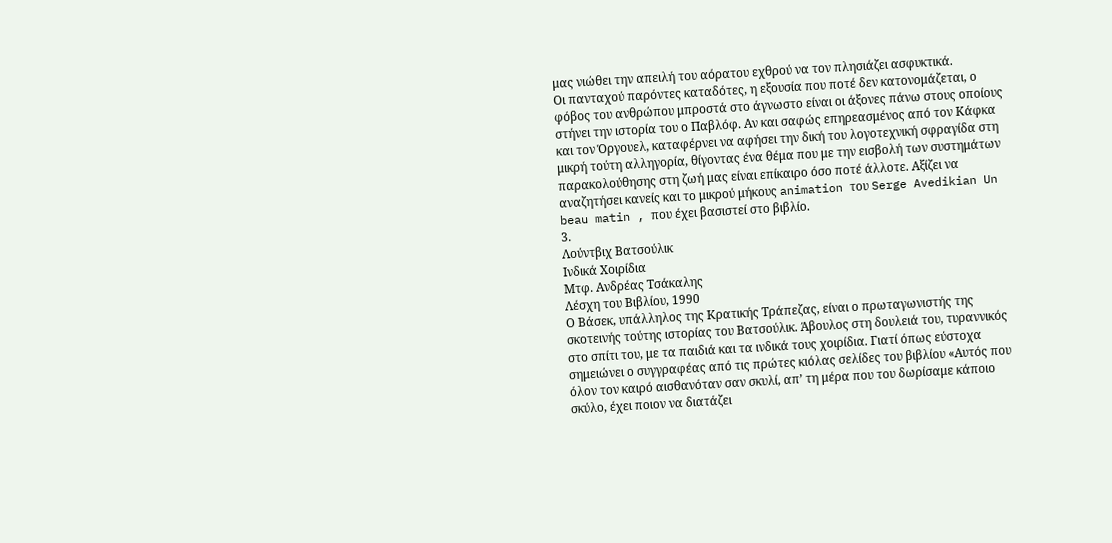μας νιώθει την απειλή του αόρατου εχθρού να τον πλησιάζει ασφυκτικά.
Οι πανταχού παρόντες καταδότες, η εξουσία που ποτέ δεν κατονομάζεται, ο φόβος του ανθρώπου μπροστά στο άγνωστο είναι οι άξονες πάνω στους οποίους στήνει την ιστορία του ο Παβλόφ. Αν και σαφώς επηρεασμένος από τον Κάφκα και τον Όργουελ, καταφέρνει να αφήσει την δική του λογοτεχνική σφραγίδα στη μικρή τούτη αλληγορία, θίγοντας ένα θέμα που με την εισβολή των συστημάτων παρακολούθησης στη ζωή μας είναι επίκαιρο όσο ποτέ άλλοτε. Αξίζει να αναζητήσει κανείς και το μικρού μήκους animation του Serge Avedikian Un beau matin , που έχει βασιστεί στο βιβλίο.
3.
Λούντβιχ Βατσούλικ
Ινδικά Χοιρίδια
Μτφ. Ανδρέας Τσάκαλης
Λέσχη του Βιβλίου, 1990
Ο Βάσεκ, υπάλληλος της Κρατικής Τράπεζας, είναι ο πρωταγωνιστής της σκοτεινής τούτης ιστορίας του Βατσούλικ. Άβουλος στη δουλειά του, τυραννικός στο σπίτι του, με τα παιδιά και τα ινδικά τους χοιρίδια. Γιατί όπως εύστοχα σημειώνει ο συγγραφέας από τις πρώτες κιόλας σελίδες του βιβλίου «Αυτός που όλον τον καιρό αισθανόταν σαν σκυλί, απ’ τη μέρα που του δωρίσαμε κάποιο σκύλο, έχει ποιον να διατάζει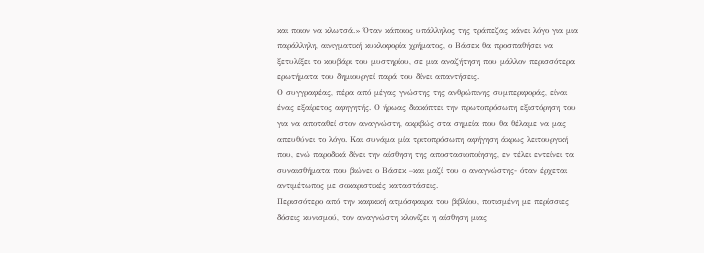και ποιον να κλωτσά.» Όταν κάποιος υπάλληλος της τράπεζας κάνει λόγο για μια παράλληλη, αινιγματική κυκλοφορία χρήματος, ο Βάσεκ θα προσπαθήσει να ξετυλίξει το κουβάρι του μυστηρίου, σε μια αναζήτηση που μάλλον περισσότερα ερωτήματα του δημιουργεί παρά του δίνει απαντήσεις.
Ο συγγραφέας, πέρα από μέγας γνώστης της ανθρώπινης συμπεριφοράς, είναι ένας εξαίρετος αφηγητής. Ο ήρωας διακόπτει την πρωτοπρόσωπη εξιστόρηση του για να αποταθεί στον αναγνώστη, ακριβώς στα σημεία που θα θέλαμε να μας απευθύνει το λόγο. Και συνάμα μία τριτοπρόσωπη αφήγηση άκρως λειτουργική που, ενώ παροδικά δίνει την αίσθηση της αποστασιοποίησης, εν τέλει εντείνει τα συναισθήματα που βιώνει ο Βάσεκ –και μαζί του ο αναγνώστης- όταν έρχεται αντιμέτωπος με σοκαριστικές καταστάσεις.
Περισσότερο από την καφκική ατμόσφαιρα του βιβλίου, ποτισμένη με περίσσιες δόσεις κυνισμού, τον αναγνώστη κλονίζει η αίσθηση μιας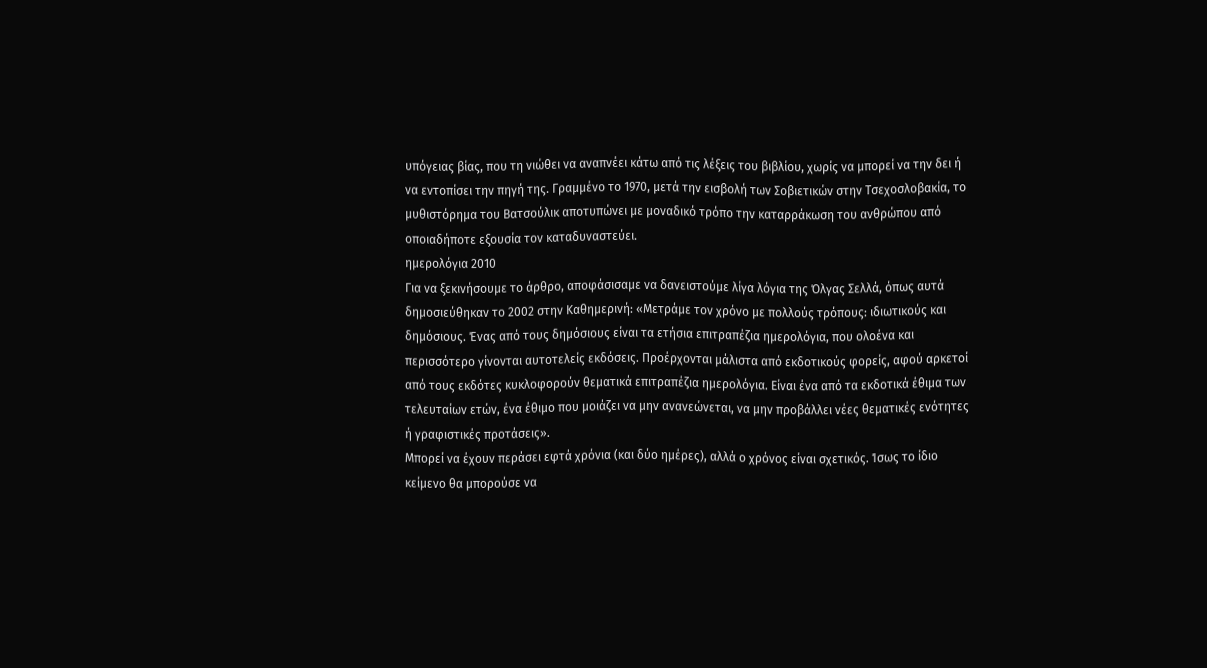υπόγειας βίας, που τη νιώθει να αναπνέει κάτω από τις λέξεις του βιβλίου, χωρίς να μπορεί να την δει ή να εντοπίσει την πηγή της. Γραμμένο το 1970, μετά την εισβολή των Σοβιετικών στην Τσεχοσλοβακία, το μυθιστόρημα του Βατσούλικ αποτυπώνει με μοναδικό τρόπο την καταρράκωση του ανθρώπου από οποιαδήποτε εξουσία τον καταδυναστεύει.
ημερολόγια 2010
Για να ξεκινήσουμε το άρθρο, αποφάσισαμε να δανειστούμε λίγα λόγια της Όλγας Σελλά, όπως αυτά δημοσιεύθηκαν το 2002 στην Καθημερινή: «Μετράμε τον χρόνο με πολλούς τρόπους: ιδιωτικούς και δημόσιους. Ένας από τους δημόσιους είναι τα ετήσια επιτραπέζια ημερολόγια, που ολοένα και περισσότερο γίνονται αυτοτελείς εκδόσεις. Προέρχονται μάλιστα από εκδοτικούς φορείς, αφού αρκετοί από τους εκδότες κυκλοφορούν θεματικά επιτραπέζια ημερολόγια. Είναι ένα από τα εκδοτικά έθιμα των τελευταίων ετών, ένα έθιμο που μοιάζει να μην ανανεώνεται, να μην προβάλλει νέες θεματικές ενότητες ή γραφιστικές προτάσεις».
Μπορεί να έχουν περάσει εφτά χρόνια (και δύο ημέρες), αλλά ο χρόνος είναι σχετικός. Ίσως το ίδιο κείμενο θα μπορούσε να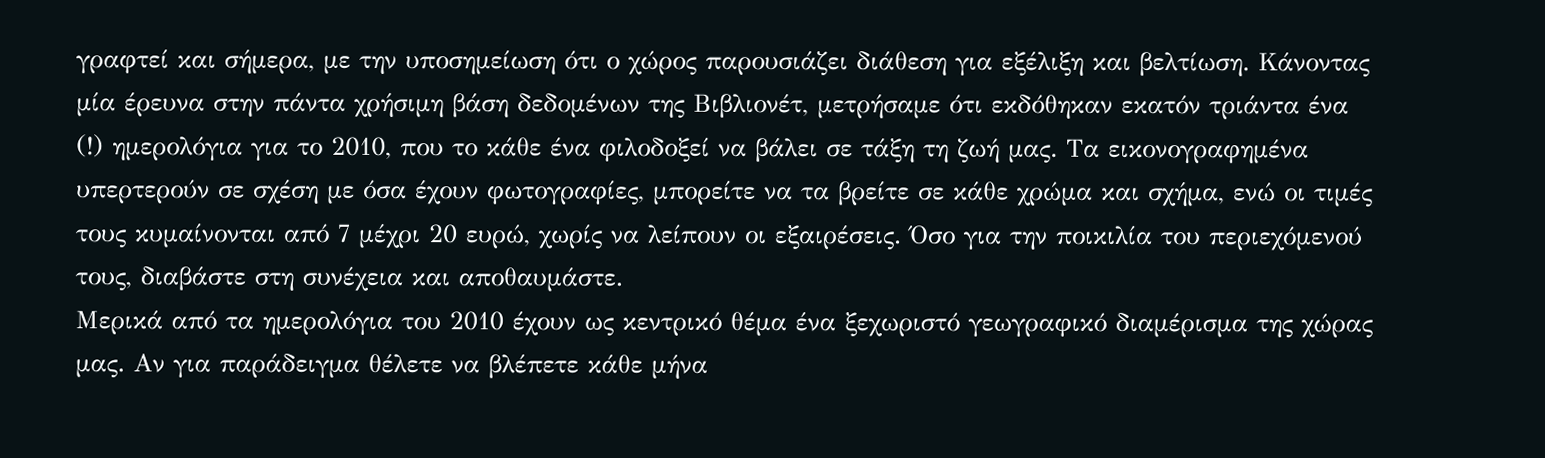γραφτεί και σήμερα, με την υποσημείωση ότι ο χώρος παρουσιάζει διάθεση για εξέλιξη και βελτίωση. Κάνοντας μία έρευνα στην πάντα χρήσιμη βάση δεδομένων της Βιβλιονέτ, μετρήσαμε ότι εκδόθηκαν εκατόν τριάντα ένα (!) ημερολόγια για το 2010, που το κάθε ένα φιλοδοξεί να βάλει σε τάξη τη ζωή μας. Τα εικονογραφημένα υπερτερούν σε σχέση με όσα έχουν φωτογραφίες, μπορείτε να τα βρείτε σε κάθε χρώμα και σχήμα, ενώ οι τιμές τους κυμαίνονται από 7 μέχρι 20 ευρώ, χωρίς να λείπουν οι εξαιρέσεις. Όσο για την ποικιλία του περιεχόμενού τους, διαβάστε στη συνέχεια και αποθαυμάστε.
Μερικά από τα ημερολόγια του 2010 έχουν ως κεντρικό θέμα ένα ξεχωριστό γεωγραφικό διαμέρισμα της χώρας μας. Αν για παράδειγμα θέλετε να βλέπετε κάθε μήνα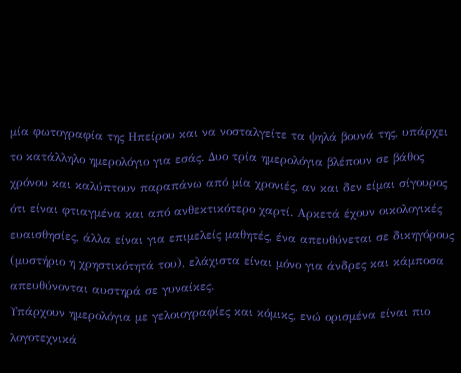μία φωτογραφία της Ηπείρου και να νοσταλγείτε τα ψηλά βουνά της, υπάρχει το κατάλληλο ημερολόγιο για εσάς. Δυο τρία ημερολόγια βλέπουν σε βάθος χρόνου και καλύπτουν παραπάνω από μία χρονιές, αν και δεν είμαι σίγουρος ότι είναι φτιαγμένα και από ανθεκτικότερο χαρτί. Αρκετά έχουν οικολογικές ευαισθησίες, άλλα είναι για επιμελείς μαθητές, ένα απευθύνεται σε δικηγόρους (μυστήριο η χρηστικότητά του), ελάχιστα είναι μόνο για άνδρες και κάμποσα απευθύνονται αυστηρά σε γυναίκες.
Υπάρχουν ημερολόγια με γελοιογραφίες και κόμικς, ενώ ορισμένα είναι πιο λογοτεχνικά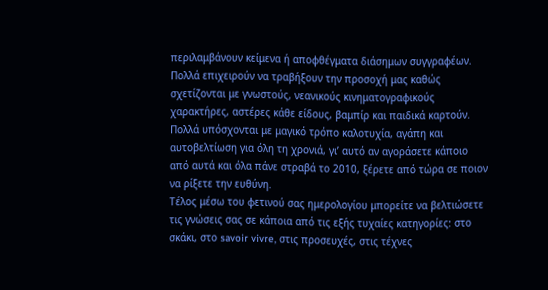περιλαμβάνουν κείμενα ή αποφθέγματα διάσημων συγγραφέων. Πολλά επιχειρούν να τραβήξουν την προσοχή μας καθώς σχετίζονται με γνωστούς, νεανικούς κινηματογραφικούς χαρακτήρες, αστέρες κάθε είδους, βαμπίρ και παιδικά καρτούν. Πολλά υπόσχονται με μαγικό τρόπο καλοτυχία, αγάπη και αυτοβελτίωση για όλη τη χρονιά, γι’ αυτό αν αγοράσετε κάποιο από αυτά και όλα πάνε στραβά το 2010, ξέρετε από τώρα σε ποιον να ρίξετε την ευθύνη.
Τέλος μέσω του φετινού σας ημερολογίου μπορείτε να βελτιώσετε τις γνώσεις σας σε κάποια από τις εξής τυχαίες κατηγορίες: στο σκάκι, στο savoir vivre, στις προσευχές, στις τέχνες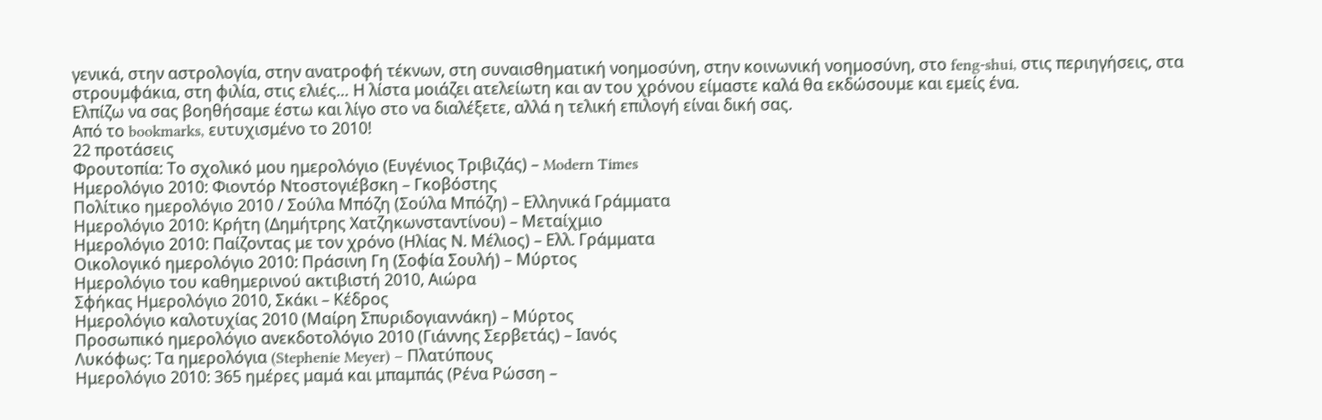γενικά, στην αστρολογία, στην ανατροφή τέκνων, στη συναισθηματική νοημοσύνη, στην κοινωνική νοημοσύνη, στο feng-shui, στις περιηγήσεις, στα στρουμφάκια, στη φιλία, στις ελιές… Η λίστα μοιάζει ατελείωτη και αν του χρόνου είμαστε καλά θα εκδώσουμε και εμείς ένα.
Ελπίζω να σας βοηθήσαμε έστω και λίγο στο να διαλέξετε, αλλά η τελική επιλογή είναι δική σας.
Από το bookmarks, ευτυχισμένο το 2010!
22 προτάσεις
Φρουτοπία: Το σχολικό μου ημερολόγιο (Ευγένιος Τριβιζάς) – Modern Times
Ημερολόγιο 2010: Φιοντόρ Ντοστογιέβσκη – Γκοβόστης
Πολίτικο ημερολόγιο 2010 / Σούλα Μπόζη (Σούλα Μπόζη) – Ελληνικά Γράμματα
Ημερολόγιο 2010: Κρήτη (Δημήτρης Χατζηκωνσταντίνου) – Μεταίχμιο
Ημερολόγιο 2010: Παίζοντας με τον χρόνο (Ηλίας Ν. Μέλιος) – Ελλ. Γράμματα
Οικολογικό ημερολόγιο 2010: Πράσινη Γη (Σοφία Σουλή) – Μύρτος
Ημερολόγιο του καθημερινού ακτιβιστή 2010, Αιώρα
Σφήκας Ημερολόγιο 2010, Σκάκι – Κέδρος
Ημερολόγιο καλοτυχίας 2010 (Μαίρη Σπυριδογιαννάκη) – Μύρτος
Προσωπικό ημερολόγιο ανεκδοτολόγιο 2010 (Γιάννης Σερβετάς) – Ιανός
Λυκόφως: Τα ημερολόγια (Stephenie Meyer) – Πλατύπους
Ημερολόγιο 2010: 365 ημέρες μαμά και μπαμπάς (Ρένα Ρώσση –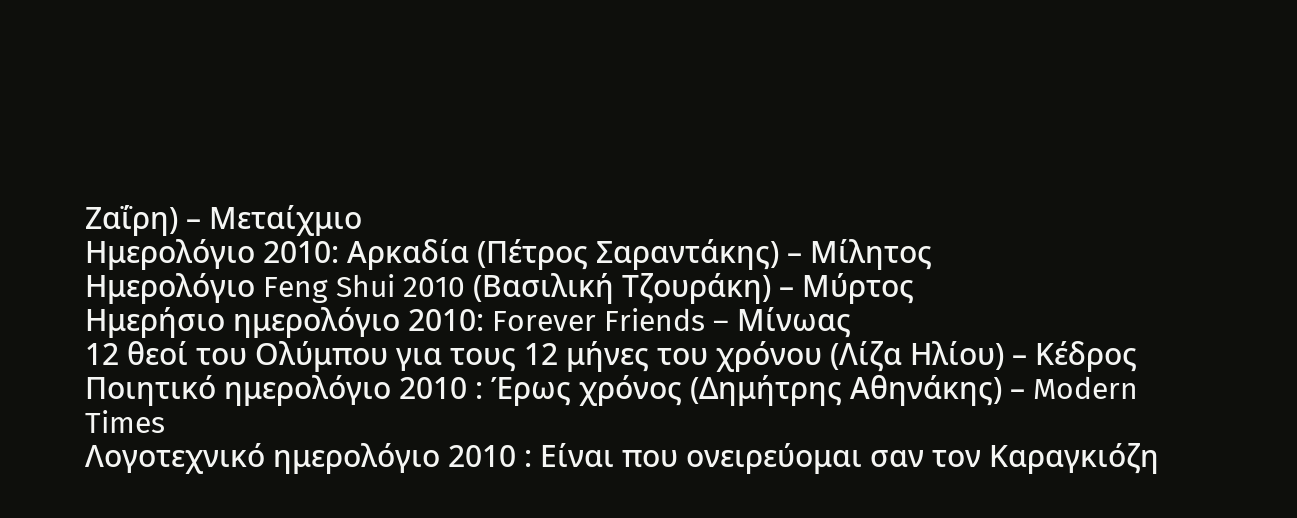Ζαΐρη) – Μεταίχμιο
Ημερολόγιο 2010: Αρκαδία (Πέτρος Σαραντάκης) – Μίλητος
Ημερολόγιο Feng Shui 2010 (Βασιλική Τζουράκη) – Μύρτος
Ημερήσιο ημερολόγιο 2010: Forever Friends – Μίνωας
12 θεοί του Ολύμπου για τους 12 μήνες του χρόνου (Λίζα Ηλίου) – Κέδρος
Ποιητικό ημερολόγιο 2010 : Έρως χρόνος (Δημήτρης Αθηνάκης) – Modern Times
Λογοτεχνικό ημερολόγιο 2010 : Είναι που ονειρεύομαι σαν τον Καραγκιόζη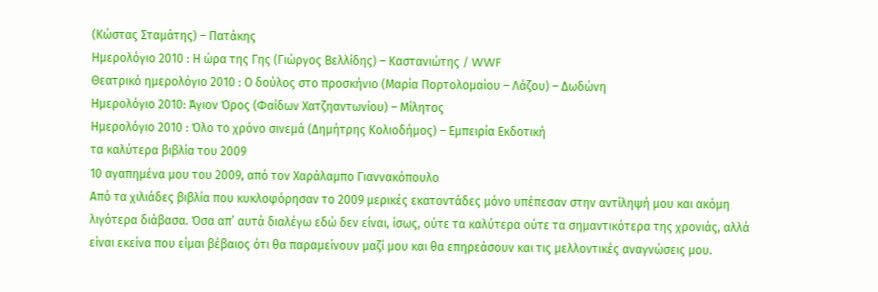(Κώστας Σταμάτης) – Πατάκης
Ημερολόγιο 2010 : Η ώρα της Γης (Γιώργος Βελλίδης) – Καστανιώτης / WWF
Θεατρικό ημερολόγιο 2010 : Ο δούλος στο προσκήνιο (Μαρία Πορτολομαίου – Λάζου) – Δωδώνη
Ημερολόγιο 2010: Άγιον Όρος (Φαίδων Χατζηαντωνίου) – Μίλητος
Ημερολόγιο 2010 : Όλο το χρόνο σινεμά (Δημήτρης Κολιοδήμος) – Εμπειρία Εκδοτική
τα καλύτερα βιβλία του 2009
10 αγαπημένα μου του 2009, από τον Χαράλαμπο Γιαννακόπουλο
Από τα χιλιάδες βιβλία που κυκλοφόρησαν το 2009 μερικές εκατοντάδες μόνο υπέπεσαν στην αντίληψή μου και ακόμη λιγότερα διάβασα. Όσα απ’ αυτά διαλέγω εδώ δεν είναι, ίσως, ούτε τα καλύτερα ούτε τα σημαντικότερα της χρονιάς, αλλά είναι εκείνα που είμαι βέβαιος ότι θα παραμείνουν μαζί μου και θα επηρεάσουν και τις μελλοντικές αναγνώσεις μου.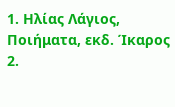1. Ηλίας Λάγιος, Ποιήματα, εκδ. Ίκαρος
2.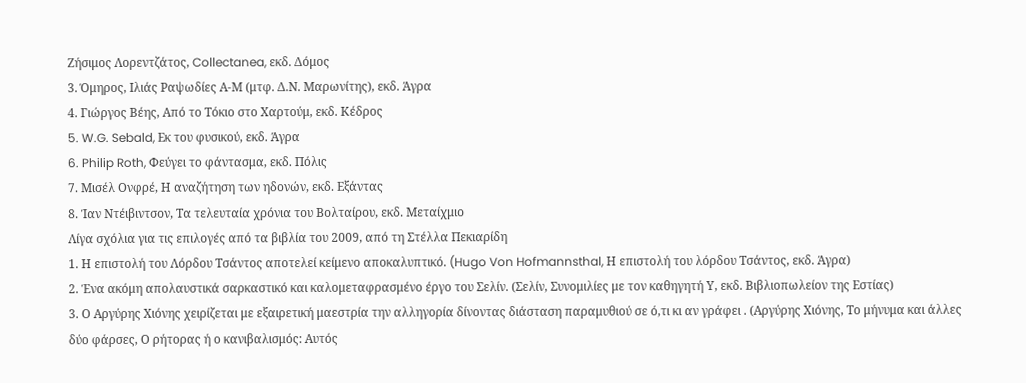Ζήσιμος Λορεντζάτος, Collectanea, εκδ. Δόμος
3. Όμηρος, Ιλιάς Ραψωδίες Α-Μ (μτφ. Δ.Ν. Μαρωνίτης), εκδ. Άγρα
4. Γιώργος Βέης, Από το Τόκιο στο Χαρτούμ, εκδ. Κέδρος
5. W.G. Sebald, Εκ του φυσικού, εκδ. Άγρα
6. Philip Roth, Φεύγει το φάντασμα, εκδ. Πόλις
7. Μισέλ Ονφρέ, Η αναζήτηση των ηδονών, εκδ. Εξάντας
8. Ίαν Ντέιβιντσον, Τα τελευταία χρόνια του Βολταίρου, εκδ. Μεταίχμιο
Λίγα σχόλια για τις επιλογές από τα βιβλία του 2009, από τη Στέλλα Πεκιαρίδη
1. Η επιστολή του Λόρδου Τσάντος αποτελεί κείμενο αποκαλυπτικό. (Hugo Von Hofmannsthal, Η επιστολή του λόρδου Τσάντος, εκδ. Άγρα)
2. Ένα ακόμη απολαυστικά σαρκαστικό και καλομεταφρασμένο έργο του Σελίν. (Σελίν, Συνομιλίες με τον καθηγητή Υ, εκδ. Βιβλιοπωλείον της Εστίας)
3. Ο Αργύρης Χιόνης χειρίζεται με εξαιρετική μαεστρία την αλληγορία δίνοντας διάσταση παραμυθιού σε ό,τι κι αν γράφει . (Αργύρης Χιόνης, Το μήνυμα και άλλες δύο φάρσες, Ο ρήτορας ή ο κανιβαλισμός: Αυτός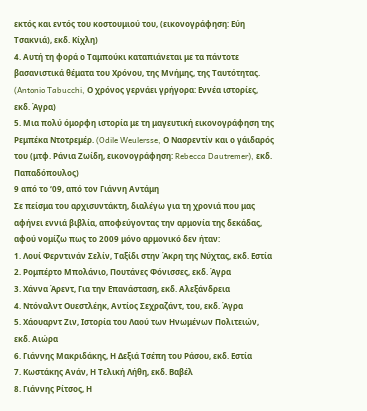εκτός και εντός του κοστουμιού του, (εικονογράφηση: Εύη Τσακνιά), εκδ. Κίχλη)
4. Αυτή τη φορά ο Ταμπούκι καταπιάνεται με τα πάντοτε βασανιστικά θέματα του Χρόνου, της Μνήμης, της Ταυτότητας. (Antonio Tabucchi, Ο χρόνος γερνάει γρήγορα: Εννέα ιστορίες, εκδ. Άγρα)
5. Μια πολύ όμορφη ιστορία με τη μαγευτική εικονογράφηση της Ρεμπέκα Ντοτρεμέρ. (Odile Weulersse, Ο Νασρεντίν και ο γάιδαρός του (μτφ. Ράνια Ζωίδη, εικονογράφηση: Rebecca Dautremer), εκδ. Παπαδόπουλος)
9 από το ‘09, από τον Γιάννη Αντάμη
Σε πείσμα του αρχισυντάκτη, διαλέγω για τη χρονιά που μας αφήνει εννιά βιβλία, αποφεύγοντας την αρμονία της δεκάδας, αφού νομίζω πως το 2009 μόνο αρμονικό δεν ήταν:
1. Λουί Φερντινάν Σελίν, Ταξίδι στην Άκρη της Νύχτας, εκδ. Εστία
2. Ρομπέρτο Μπολάνιο, Πουτάνες Φόνισσες, εκδ. Άγρα
3. Χάννα Άρεντ, Για την Επανάσταση, εκδ. Αλεξάνδρεια
4. Ντόναλντ Ουεστλέηκ, Αντίος Σεχραζάντ, του, εκδ. Άγρα
5. Χάουαρντ Ζιν, Ιστορία του Λαού των Ηνωμένων Πολιτειών, εκδ. Αιώρα
6. Γιάννης Μακριδάκης, Η Δεξιά Τσέπη του Ράσου, εκδ. Εστία
7. Κωστάκης Ανάν, Η Τελική Λήθη, εκδ. Βαβέλ
8. Γιάννης Ρίτσος, Η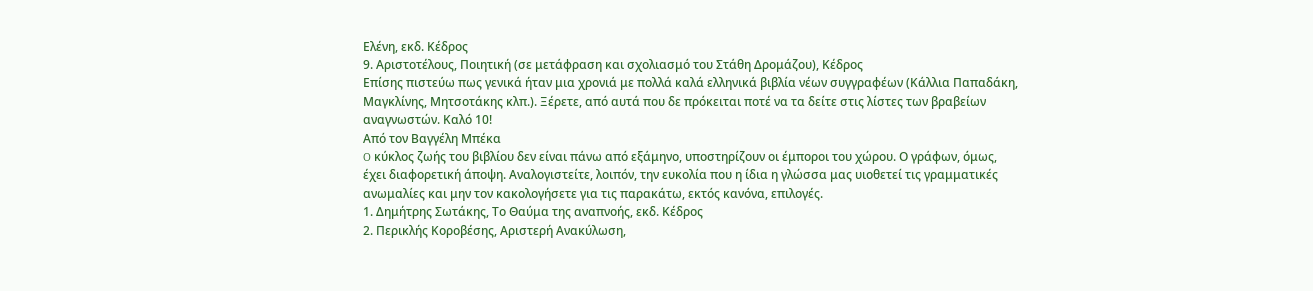Ελένη, εκδ. Κέδρος
9. Αριστοτέλους, Ποιητική (σε μετάφραση και σχολιασμό του Στάθη Δρομάζου), Κέδρος
Επίσης πιστεύω πως γενικά ήταν μια χρονιά με πολλά καλά ελληνικά βιβλία νέων συγγραφέων (Κάλλια Παπαδάκη, Μαγκλίνης, Μητσοτάκης κλπ.). Ξέρετε, από αυτά που δε πρόκειται ποτέ να τα δείτε στις λίστες των βραβείων αναγνωστών. Καλό 10!
Από τον Βαγγέλη Μπέκα
O κύκλος ζωής του βιβλίου δεν είναι πάνω από εξάμηνο, υποστηρίζουν οι έμποροι του χώρου. Ο γράφων, όμως, έχει διαφορετική άποψη. Αναλογιστείτε, λοιπόν, την ευκολία που η ίδια η γλώσσα μας υιοθετεί τις γραμματικές ανωμαλίες και μην τον κακολογήσετε για τις παρακάτω, εκτός κανόνα, επιλογές.
1. Δημήτρης Σωτάκης, Το Θαύμα της αναπνοής, εκδ. Κέδρος
2. Περικλής Κοροβέσης, Αριστερή Ανακύλωση,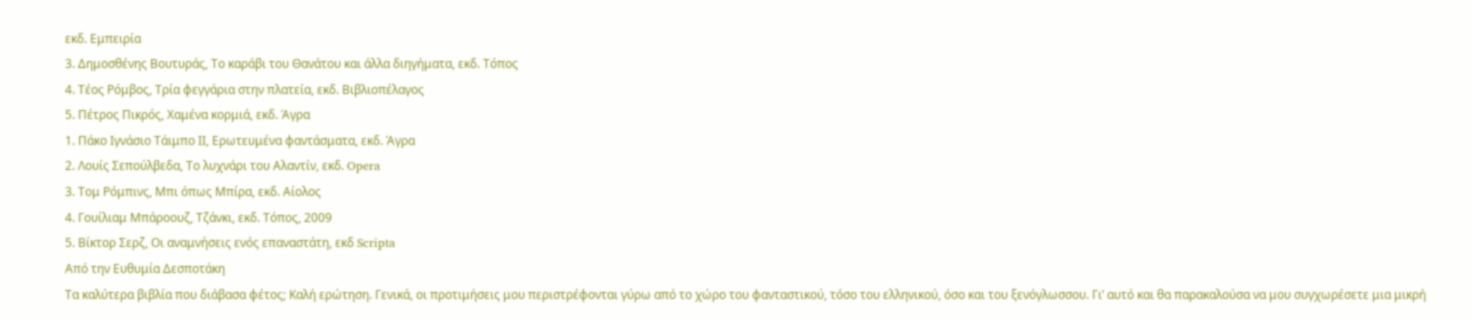εκδ. Εμπειρία
3. Δημοσθένης Βουτυράς, Το καράβι του Θανάτου και άλλα διηγήματα, εκδ. Τόπος
4. Τέος Ρόμβος, Τρία φεγγάρια στην πλατεία, εκδ. Βιβλιοπέλαγος
5. Πέτρος Πικρός, Χαμένα κορμιά, εκδ. Άγρα
1. Πάκο Ιγνάσιο Τάιμπο ΙΙ, Ερωτευμένα φαντάσματα, εκδ. Άγρα
2. Λουίς Σεπούλβεδα, Το λυχνάρι του Αλαντίν, εκδ. Opera
3. Τομ Ρόμπινς, Μπι όπως Μπίρα, εκδ. Αίολος
4. Γουίλιαμ Μπάροουζ, Τζάνκι, εκδ. Τόπος, 2009
5. Βίκτορ Σερζ, Οι αναμνήσεις ενός επαναστάτη, εκδ Scripta
Από την Ευθυμία Δεσποτάκη
Τα καλύτερα βιβλία που διάβασα φέτος; Καλή ερώτηση. Γενικά, οι προτιμήσεις μου περιστρέφονται γύρω από το χώρο του φανταστικού, τόσο του ελληνικού, όσο και του ξενόγλωσσου. Γι’ αυτό και θα παρακαλούσα να μου συγχωρέσετε μια μικρή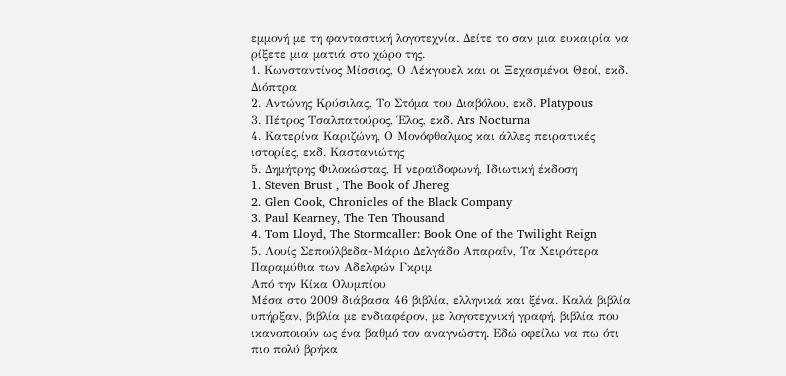εμμονή με τη φανταστική λογοτεχνία. Δείτε το σαν μια ευκαιρία να ρίξετε μια ματιά στο χώρο της.
1. Κωνσταντίνος Μίσσιος, Ο Λέκγουελ και οι Ξεχασμένοι Θεοί, εκδ. Διόπτρα
2. Αντώνης Κρύσιλας, Το Στόμα του Διαβόλου, εκδ. Platypous
3. Πέτρος Τσαλπατούρος, Έλος, εκδ. Ars Nocturna
4. Κατερίνα Καριζώνη, Ο Μονόφθαλμος και άλλες πειρατικές ιστορίες, εκδ. Καστανιώτης
5. Δημήτρης Φιλοκώστας, Η νεραϊδοφωνή, Ιδιωτική έκδοση
1. Steven Brust , The Book of Jhereg
2. Glen Cook, Chronicles of the Black Company
3. Paul Kearney, The Ten Thousand
4. Tom Lloyd, The Stormcaller: Book One of the Twilight Reign
5. Λουίς Σεπούλβεδα-Μάριο Δελγάδο Απαραΐν, Τα Χειρότερα Παραμύθια των Αδελφών Γκριμ
Από την Κίκα Ολυμπίου
Μέσα στο 2009 διάβασα 46 βιβλία, ελληνικά και ξένα. Καλά βιβλία υπήρξαν, βιβλία με ενδιαφέρον, με λογοτεχνική γραφή, βιβλία που ικανοποιούν ως ένα βαθμό τον αναγνώστη. Εδώ οφείλω να πω ότι πιο πολύ βρήκα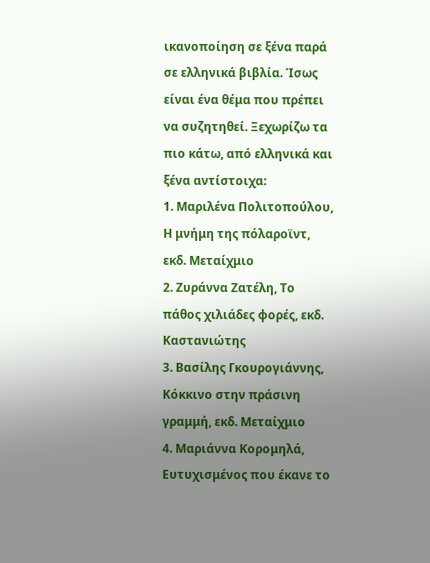ικανοποίηση σε ξένα παρά σε ελληνικά βιβλία. Ίσως είναι ένα θέμα που πρέπει να συζητηθεί. Ξεχωρίζω τα πιο κάτω, από ελληνικά και ξένα αντίστοιχα:
1. Μαριλένα Πολιτοπούλου, Η μνήμη της πόλαροϊντ, εκδ. Μεταίχμιο
2. Ζυράννα Ζατέλη, Το πάθος χιλιάδες φορές, εκδ. Καστανιώτης
3. Βασίλης Γκουρογιάννης, Κόκκινο στην πράσινη γραμμή, εκδ. Μεταίχμιο
4. Μαριάννα Κορομηλά, Ευτυχισμένος που έκανε το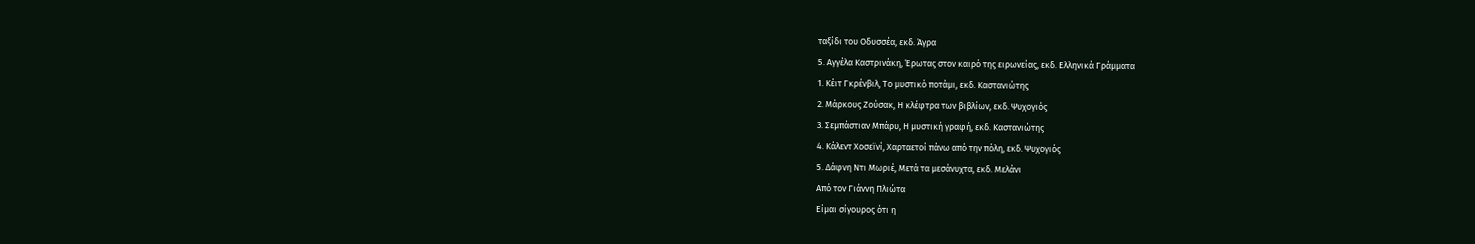ταξίδι του Οδυσσέα, εκδ. Άγρα
5. Αγγέλα Καστρινάκη, Έρωτας στον καιρό της ειρωνείας, εκδ. Ελληνικά Γράμματα
1. Κέιτ Γκρένβιλ, Το μυστικό ποτάμι, εκδ. Καστανιώτης
2. Μάρκους Ζούσακ, Η κλέφτρα των βιβλίων, εκδ. Ψυχογιός
3. Σεμπάστιαν Μπάρυ, Η μυστική γραφή, εκδ. Καστανιώτης
4. Κάλεντ Χοσεϊνί, Χαρταετοί πάνω από την πόλη, εκδ. Ψυχογιός
5. Δάφνη Ντι Μωριέ, Μετά τα μεσάνυχτα, εκδ. Μελάνι
Από τον Γιάννη Πλιώτα
Είμαι σίγουρος ότι η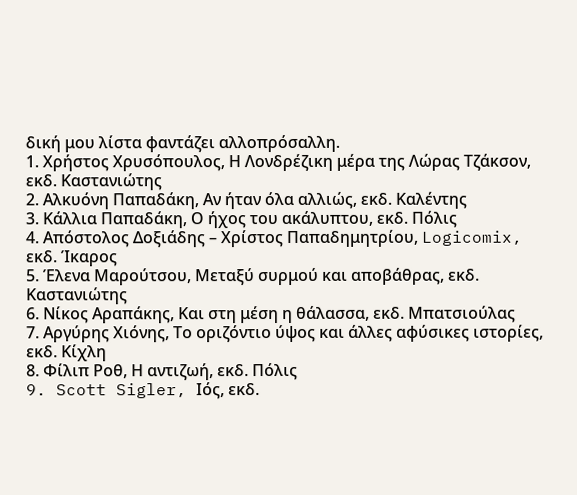δική μου λίστα φαντάζει αλλοπρόσαλλη.
1. Χρήστος Χρυσόπουλος, Η Λονδρέζικη μέρα της Λώρας Τζάκσον, εκδ. Καστανιώτης
2. Αλκυόνη Παπαδάκη, Αν ήταν όλα αλλιώς, εκδ. Καλέντης
3. Κάλλια Παπαδάκη, Ο ήχος του ακάλυπτου, εκδ. Πόλις
4. Απόστολος Δοξιάδης – Χρίστος Παπαδημητρίου, Logicomix, εκδ. Ίκαρος
5. Έλενα Μαρούτσου, Μεταξύ συρμού και αποβάθρας, εκδ. Καστανιώτης
6. Νίκος Αραπάκης, Και στη μέση η θάλασσα, εκδ. Μπατσιούλας
7. Αργύρης Χιόνης, Το οριζόντιο ύψος και άλλες αφύσικες ιστορίες, εκδ. Κίχλη
8. Φίλιπ Ροθ, Η αντιζωή, εκδ. Πόλις
9. Scott Sigler, Ιός, εκδ.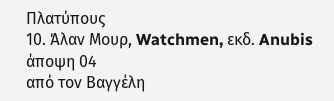Πλατύπους
10. Άλαν Μουρ, Watchmen, εκδ. Anubis
άποψη 04
από τον Βαγγέλη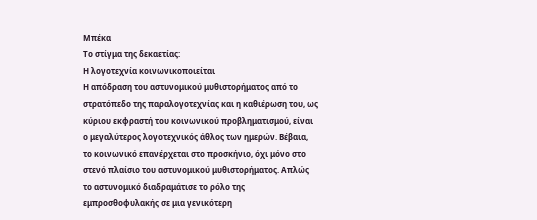Μπέκα
Το στίγμα της δεκαετίας:
Η λογοτεχνία κοινωνικοποιείται
Η απόδραση του αστυνομικού μυθιστορήματος από το στρατόπεδο της παραλογοτεχνίας και η καθιέρωση του, ως κύριου εκφραστή του κοινωνικού προβληματισμού, είναι ο μεγαλύτερος λογοτεχνικός άθλος των ημερών. Βέβαια, το κοινωνικό επανέρχεται στο προσκήνιο, όχι μόνο στο στενό πλαίσιο του αστυνομικού μυθιστορήματος. Απλώς το αστυνομικό διαδραμάτισε το ρόλο της εμπροσθοφυλακής σε μια γενικότερη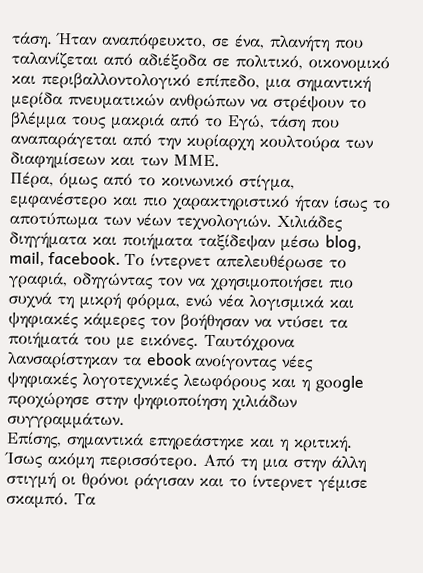τάση. Ήταν αναπόφευκτο, σε ένα, πλανήτη που ταλανίζεται από αδιέξοδα σε πολιτικό, οικονομικό και περιβαλλοντολογικό επίπεδο, μια σημαντική μερίδα πνευματικών ανθρώπων να στρέψουν το βλέμμα τους μακριά από το Εγώ, τάση που αναπαράγεται από την κυρίαρχη κουλτούρα των διαφημίσεων και των ΜΜΕ.
Πέρα, όμως από το κοινωνικό στίγμα, εμφανέστερο και πιο χαρακτηριστικό ήταν ίσως το αποτύπωμα των νέων τεχνολογιών. Χιλιάδες διηγήματα και ποιήματα ταξίδεψαν μέσω blog, mail, facebook. Το ίντερνετ απελευθέρωσε το γραφιά, οδηγώντας τον να χρησιμοποιήσει πιο συχνά τη μικρή φόρμα, ενώ νέα λογισμικά και ψηφιακές κάμερες τον βοήθησαν να ντύσει τα ποιήματά του με εικόνες. Ταυτόχρονα λανσαρίστηκαν τα ebook ανοίγοντας νέες ψηφιακές λογοτεχνικές λεωφόρους και η goοgle προχώρησε στην ψηφιοποίηση χιλιάδων συγγραμμάτων.
Επίσης, σημαντικά επηρεάστηκε και η κριτική. Ίσως ακόμη περισσότερο. Από τη μια στην άλλη στιγμή οι θρόνοι ράγισαν και το ίντερνετ γέμισε σκαμπό. Τα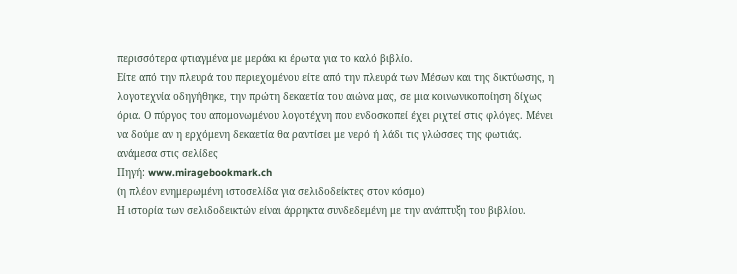περισσότερα φτιαγμένα με μεράκι κι έρωτα για το καλό βιβλίο.
Είτε από την πλευρά του περιεχομένου είτε από την πλευρά των Μέσων και της δικτύωσης, η λογοτεχνία οδηγήθηκε, την πρώτη δεκαετία του αιώνα μας, σε μια κοινωνικοποίηση δίχως όρια. Ο πύργος του απομονωμένου λογοτέχνη που ενδοσκοπεί έχει ριχτεί στις φλόγες. Μένει να δούμε αν η ερχόμενη δεκαετία θα ραντίσει με νερό ή λάδι τις γλώσσες της φωτιάς.
ανάμεσα στις σελίδες
Πηγή: www.miragebookmark.ch
(η πλέον ενημερωμένη ιστοσελίδα για σελιδοδείκτες στον κόσμο)
Η ιστορία των σελιδοδεικτών είναι άρρηκτα συνδεδεμένη με την ανάπτυξη του βιβλίου.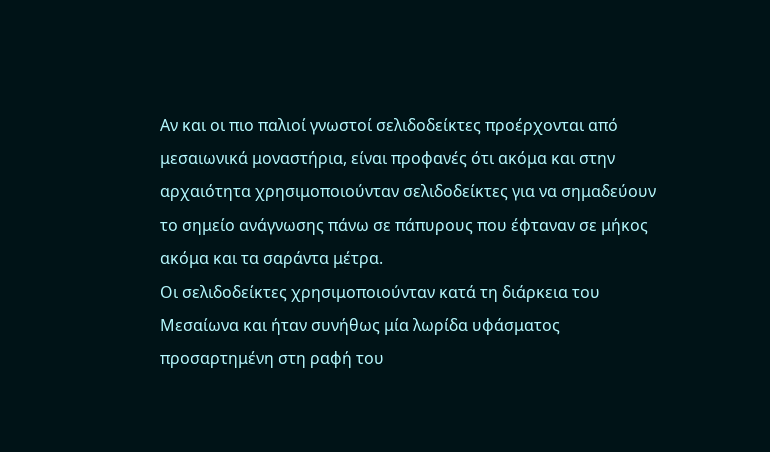Αν και οι πιο παλιοί γνωστοί σελιδοδείκτες προέρχονται από μεσαιωνικά μοναστήρια, είναι προφανές ότι ακόμα και στην αρχαιότητα χρησιμοποιούνταν σελιδοδείκτες για να σημαδεύουν το σημείο ανάγνωσης πάνω σε πάπυρους που έφταναν σε μήκος ακόμα και τα σαράντα μέτρα.
Οι σελιδοδείκτες χρησιμοποιούνταν κατά τη διάρκεια του Μεσαίωνα και ήταν συνήθως μία λωρίδα υφάσματος προσαρτημένη στη ραφή του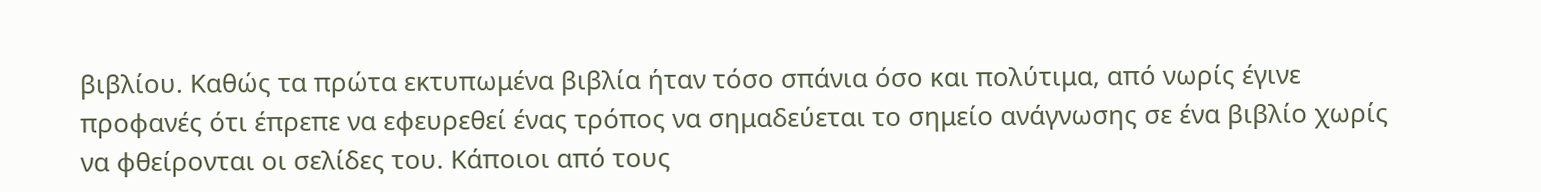βιβλίου. Καθώς τα πρώτα εκτυπωμένα βιβλία ήταν τόσο σπάνια όσο και πολύτιμα, από νωρίς έγινε προφανές ότι έπρεπε να εφευρεθεί ένας τρόπος να σημαδεύεται το σημείο ανάγνωσης σε ένα βιβλίο χωρίς να φθείρονται οι σελίδες του. Κάποιοι από τους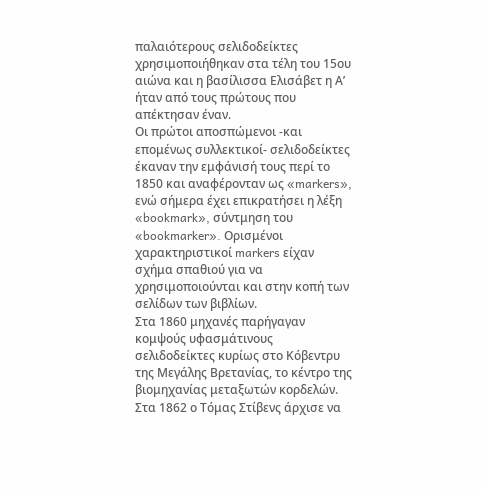παλαιότερους σελιδοδείκτες χρησιμοποιήθηκαν στα τέλη του 15ου αιώνα και η βασίλισσα Ελισάβετ η Α’ ήταν από τους πρώτους που απέκτησαν έναν.
Οι πρώτοι αποσπώμενοι -και επομένως συλλεκτικοί- σελιδοδείκτες έκαναν την εμφάνισή τους περί το 1850 και αναφέρονταν ως «markers», ενώ σήμερα έχει επικρατήσει η λέξη «bookmark», σύντμηση του «bookmarker». Ορισμένοι χαρακτηριστικοί markers είχαν σχήμα σπαθιού για να χρησιμοποιούνται και στην κοπή των σελίδων των βιβλίων.
Στα 1860 μηχανές παρήγαγαν κομψούς υφασμάτινους σελιδοδείκτες κυρίως στο Κόβεντρυ της Μεγάλης Βρετανίας, το κέντρο της βιομηχανίας μεταξωτών κορδελών. Στα 1862 ο Τόμας Στίβενς άρχισε να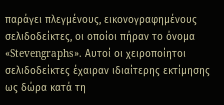παράγει πλεγμένους, εικονογραφημένους σελιδοδείκτες, οι οποίοι πήραν το όνομα «Stevengraphs». Αυτοί οι χειροποίητοι σελιδοδείκτες έχαιραν ιδιαίτερης εκτίμησης ως δώρα κατά τη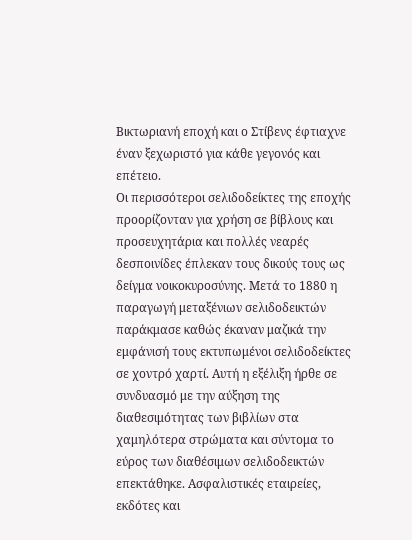Βικτωριανή εποχή και ο Στίβενς έφτιαχνε έναν ξεχωριστό για κάθε γεγονός και επέτειο.
Οι περισσότεροι σελιδοδείκτες της εποχής προορίζονταν για χρήση σε βίβλους και προσευχητάρια και πολλές νεαρές δεσποινίδες έπλεκαν τους δικούς τους ως δείγμα νοικοκυροσύνης. Μετά το 1880 η παραγωγή μεταξένιων σελιδοδεικτών παράκμασε καθώς έκαναν μαζικά την εμφάνισή τους εκτυπωμένοι σελιδοδείκτες σε χοντρό χαρτί. Αυτή η εξέλιξη ήρθε σε συνδυασμό με την αύξηση της διαθεσιμότητας των βιβλίων στα χαμηλότερα στρώματα και σύντομα το εύρος των διαθέσιμων σελιδοδεικτών επεκτάθηκε. Ασφαλιστικές εταιρείες, εκδότες και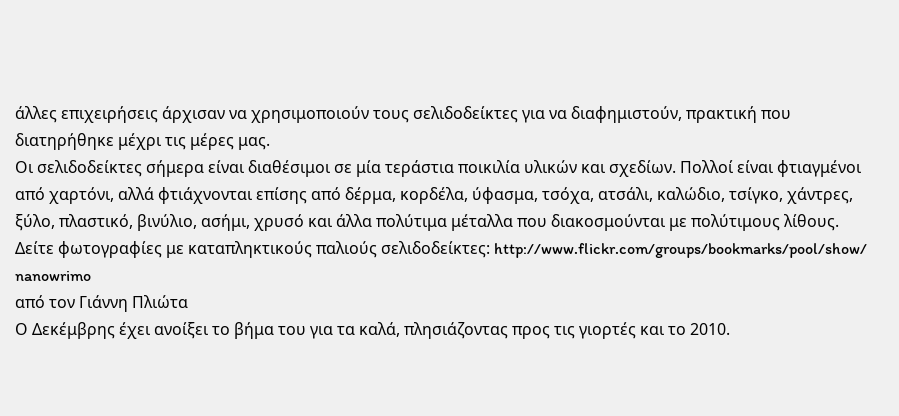άλλες επιχειρήσεις άρχισαν να χρησιμοποιούν τους σελιδοδείκτες για να διαφημιστούν, πρακτική που διατηρήθηκε μέχρι τις μέρες μας.
Οι σελιδοδείκτες σήμερα είναι διαθέσιμοι σε μία τεράστια ποικιλία υλικών και σχεδίων. Πολλοί είναι φτιαγμένοι από χαρτόνι, αλλά φτιάχνονται επίσης από δέρμα, κορδέλα, ύφασμα, τσόχα, ατσάλι, καλώδιο, τσίγκο, χάντρες, ξύλο, πλαστικό, βινύλιο, ασήμι, χρυσό και άλλα πολύτιμα μέταλλα που διακοσμούνται με πολύτιμους λίθους.
Δείτε φωτογραφίες με καταπληκτικούς παλιούς σελιδοδείκτες: http://www.flickr.com/groups/bookmarks/pool/show/
nanowrimo
από τον Γιάννη Πλιώτα
Ο Δεκέμβρης έχει ανοίξει το βήμα του για τα καλά, πλησιάζοντας προς τις γιορτές και το 2010.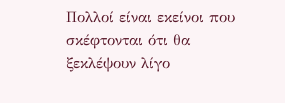Πολλοί είναι εκείνοι που σκέφτονται ότι θα ξεκλέψουν λίγο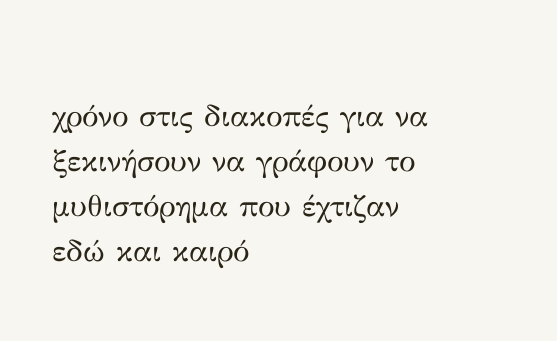χρόνο στις διακοπές για να ξεκινήσουν να γράφουν το μυθιστόρημα που έχτιζαν εδώ και καιρό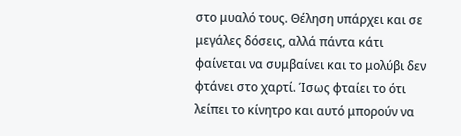στο μυαλό τους. Θέληση υπάρχει και σε μεγάλες δόσεις, αλλά πάντα κάτι φαίνεται να συμβαίνει και το μολύβι δεν φτάνει στο χαρτί. Ίσως φταίει το ότι λείπει το κίνητρο και αυτό μπορούν να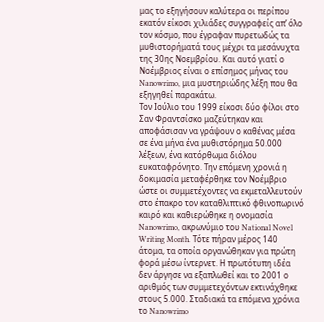μας το εξηγήσουν καλύτερα οι περίπου εκατόν είκοσι χιλιάδες συγγραφείς απ’ όλο τον κόσμο, που έγραφαν πυρετωδώς τα μυθιστορήματά τους μέχρι τα μεσάνυχτα της 30ης Νοεμβρίου. Και αυτό γιατί ο Νοέμβριος είναι ο επίσημος μήνας του Nanowrimo, μια μυστηριώδης λέξη που θα εξηγηθεί παρακάτω.
Τον Ιούλιο του 1999 είκοσι δύο φίλοι στο Σαν Φραντσίσκο μαζεύτηκαν και αποφάσισαν να γράψουν ο καθένας μέσα σε ένα μήνα ένα μυθιστόρημα 50.000 λέξεων, ένα κατόρθωμα διόλου ευκαταφρόνητο. Την επόμενη χρονιά η δοκιμασία μεταφέρθηκε τον Νοέμβριο ώστε οι συμμετέχοντες να εκμεταλλευτούν στο έπακρο τον καταθλιπτικό φθινοπωρινό καιρό και καθιερώθηκε η ονομασία Nanowrimo, ακρωνύμιο του National Novel Writing Month. Τότε πήραν μέρος 140 άτομα, τα οποία οργανώθηκαν για πρώτη φορά μέσω ίντερνετ. Η πρωτότυπη ιδέα δεν άργησε να εξαπλωθεί και το 2001 ο αριθμός των συμμετεχόντων εκτινάχθηκε στους 5.000. Σταδιακά τα επόμενα χρόνια το Nanowrimo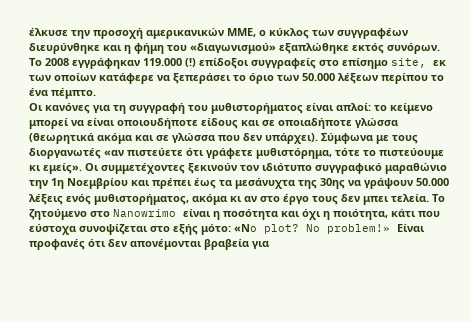έλκυσε την προσοχή αμερικανικών ΜΜΕ, ο κύκλος των συγγραφέων διευρύνθηκε και η φήμη του «διαγωνισμού» εξαπλώθηκε εκτός συνόρων. Το 2008 εγγράφηκαν 119.000 (!) επίδοξοι συγγραφείς στο επίσημο site, εκ των οποίων κατάφερε να ξεπεράσει το όριο των 50.000 λέξεων περίπου το ένα πέμπτο.
Οι κανόνες για τη συγγραφή του μυθιστορήματος είναι απλοί: το κείμενο μπορεί να είναι οποιουδήποτε είδους και σε οποιαδήποτε γλώσσα (θεωρητικά ακόμα και σε γλώσσα που δεν υπάρχει). Σύμφωνα με τους διοργανωτές «αν πιστεύετε ότι γράφετε μυθιστόρημα, τότε το πιστεύουμε κι εμείς». Οι συμμετέχοντες ξεκινούν τον ιδιότυπο συγγραφικό μαραθώνιο την 1η Νοεμβρίου και πρέπει έως τα μεσάνυχτα της 30ης να γράψουν 50.000 λέξεις ενός μυθιστορήματος, ακόμα κι αν στο έργο τους δεν μπει τελεία. Το ζητούμενο στο Nanowrimo είναι η ποσότητα και όχι η ποιότητα, κάτι που εύστοχα συνοψίζεται στο εξής μότο: «Νo plot? No problem!» Είναι προφανές ότι δεν απονέμονται βραβεία για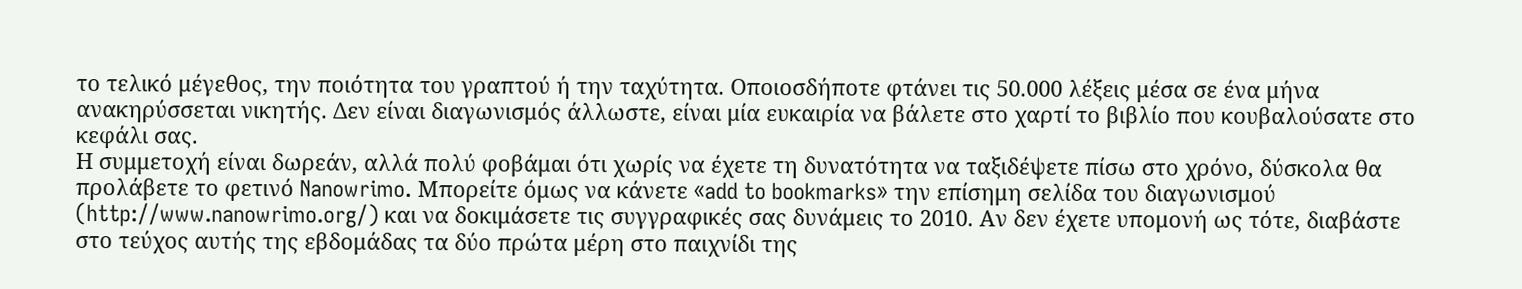το τελικό μέγεθος, την ποιότητα του γραπτού ή την ταχύτητα. Οποιοσδήποτε φτάνει τις 50.000 λέξεις μέσα σε ένα μήνα ανακηρύσσεται νικητής. Δεν είναι διαγωνισμός άλλωστε, είναι μία ευκαιρία να βάλετε στο χαρτί το βιβλίο που κουβαλούσατε στο κεφάλι σας.
Η συμμετοχή είναι δωρεάν, αλλά πολύ φοβάμαι ότι χωρίς να έχετε τη δυνατότητα να ταξιδέψετε πίσω στο χρόνο, δύσκολα θα προλάβετε το φετινό Nanowrimo. Μπορείτε όμως να κάνετε «add to bookmarks» την επίσημη σελίδα του διαγωνισμού (http://www.nanowrimo.org/) και να δοκιμάσετε τις συγγραφικές σας δυνάμεις το 2010. Αν δεν έχετε υπομονή ως τότε, διαβάστε στο τεύχος αυτής της εβδομάδας τα δύο πρώτα μέρη στο παιχνίδι της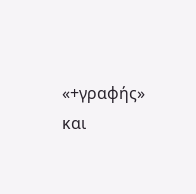«+γραφής» και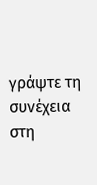γράψτε τη συνέχεια στη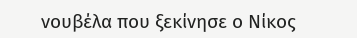νουβέλα που ξεκίνησε ο Νίκος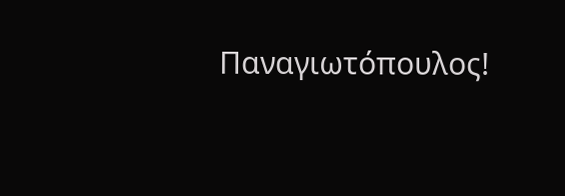Παναγιωτόπουλος!